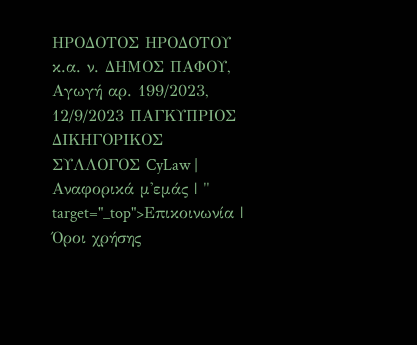ΗΡΟΔΟΤΟΣ ΗΡΟΔΟΤΟΥ κ.α. ν. ΔΗΜΟΣ ΠΑΦΟΥ, Αγωγή αρ. 199/2023, 12/9/2023 ΠΑΓΚΥΠΡΙΟΣ ΔΙΚΗΓΟΡΙΚΟΣ ΣΥΛΛΟΓΟΣ CyLaw | Αναφορικά μ'εμάς | " target="_top">Επικοινωνία | Όροι χρήσης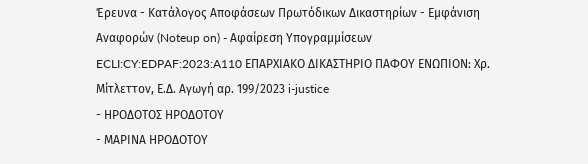Έρευνα - Κατάλογος Αποφάσεων Πρωτόδικων Δικαστηρίων - Εμφάνιση Αναφορών (Noteup on) - Αφαίρεση Υπογραμμίσεων ECLI:CY:EDPAF:2023:A110 ΕΠΑΡΧΙΑΚΟ ΔΙΚΑΣΤΗΡΙΟ ΠΑΦΟΥ ΕΝΩΠΙΟΝ: Χρ. Μίτλεττον, Ε.Δ. Αγωγή αρ. 199/2023 i-justice
- ΗΡΟΔΟΤΟΣ ΗΡΟΔΟΤΟΥ
- ΜΑΡΙΝΑ ΗΡΟΔΟΤΟΥ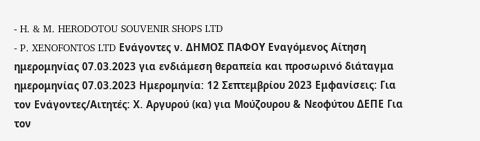- H. & M. HERODOTOU SOUVENIR SHOPS LTD
- P. XENOFONTOS LTD Ενάγoντες ν. ΔΗΜΟΣ ΠΑΦΟΥ Εναγόμενος Αίτηση ημερομηνίας 07.03.2023 για ενδιάμεση θεραπεία και προσωρινό διάταγμα ημερομηνίας 07.03.2023 Ημερομηνία: 12 Σεπτεμβρίου 2023 Εμφανίσεις: Για τον Ενάγοντες/Αιτητές: Χ. Αργυρού (κα) για Μούζουρου & Νεοφύτου ΔΕΠΕ Για τον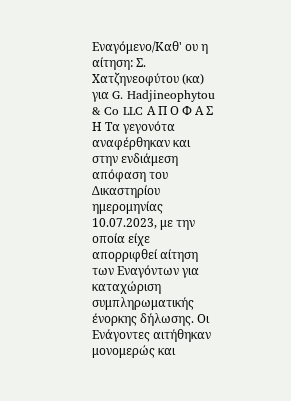Εναγόμενο/Καθ' ου η αίτηση: Σ. Χατζηνεοφύτου (κα) για G. Hadjineophytou & Co LLC Α Π Ο Φ Α Σ Η Τα γεγονότα αναφέρθηκαν και στην ενδιάμεση απόφαση του Δικαστηρίου ημερομηνίας 10.07.2023, με την οποία είχε απορριφθεί αίτηση των Εναγόντων για καταχώριση συμπληρωματικής ένορκης δήλωσης. Οι Ενάγοντες αιτήθηκαν μονομερώς και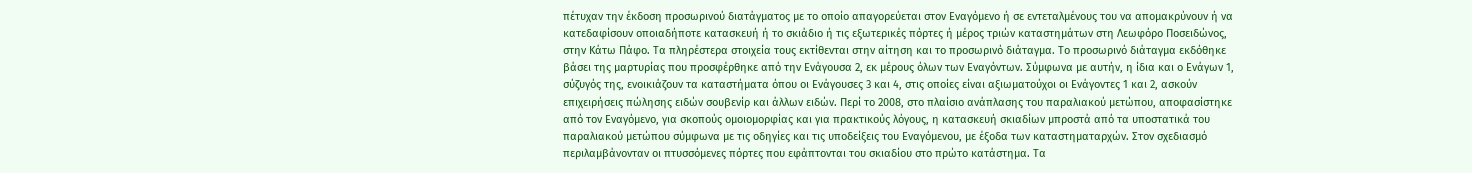πέτυχαν την έκδοση προσωρινού διατάγματος με το οποίο απαγορεύεται στον Εναγόμενο ή σε εντεταλμένους του να απομακρύνουν ή να κατεδαφίσουν οποιαδήποτε κατασκευή ή το σκιάδιο ή τις εξωτερικές πόρτες ή μέρος τριών καταστημάτων στη Λεωφόρο Ποσειδώνος, στην Κάτω Πάφο. Τα πληρέστερα στοιχεία τους εκτίθενται στην αίτηση και το προσωρινό διάταγμα. Το προσωρινό διάταγμα εκδόθηκε βάσει της μαρτυρίας που προσφέρθηκε από την Ενάγουσα 2, εκ μέρους όλων των Εναγόντων. Σύμφωνα με αυτήν, η ίδια και ο Ενάγων 1, σύζυγός της, ενοικιάζουν τα καταστήματα όπου οι Ενάγουσες 3 και 4, στις οποίες είναι αξιωματούχοι οι Ενάγοντες 1 και 2, ασκούν επιχειρήσεις πώλησης ειδών σουβενίρ και άλλων ειδών. Περί το 2008, στο πλαίσιο ανάπλασης του παραλιακού μετώπου, αποφασίστηκε από τον Εναγόμενο, για σκοπούς ομοιομορφίας και για πρακτικούς λόγους, η κατασκευή σκιαδίων μπροστά από τα υποστατικά του παραλιακού μετώπου σύμφωνα με τις οδηγίες και τις υποδείξεις του Εναγόμενου, με έξοδα των καταστηματαρχών. Στον σχεδιασμό περιλαμβάνονταν οι πτυσσόμενες πόρτες που εφάπτονται του σκιαδίου στο πρώτο κατάστημα. Τα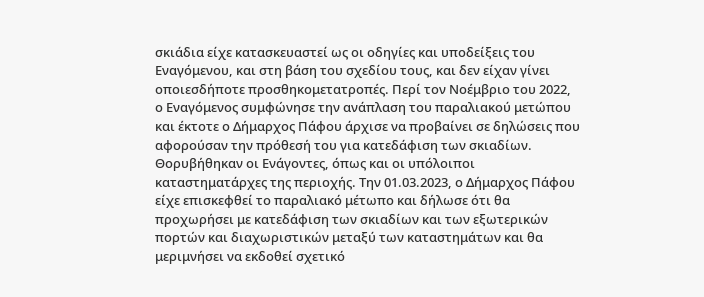σκιάδια είχε κατασκευαστεί ως οι οδηγίες και υποδείξεις του Εναγόμενου, και στη βάση του σχεδίου τους, και δεν είχαν γίνει οποιεσδήποτε προσθηκομετατροπές. Περί τον Νοέμβριο του 2022, ο Εναγόμενος συμφώνησε την ανάπλαση του παραλιακού μετώπου και έκτοτε ο Δήμαρχος Πάφου άρχισε να προβαίνει σε δηλώσεις που αφορούσαν την πρόθεσή του για κατεδάφιση των σκιαδίων. Θορυβήθηκαν οι Ενάγοντες, όπως και οι υπόλοιποι καταστηματάρχες της περιοχής. Την 01.03.2023, ο Δήμαρχος Πάφου είχε επισκεφθεί το παραλιακό μέτωπο και δήλωσε ότι θα προχωρήσει με κατεδάφιση των σκιαδίων και των εξωτερικών πορτών και διαχωριστικών μεταξύ των καταστημάτων και θα μεριμνήσει να εκδοθεί σχετικό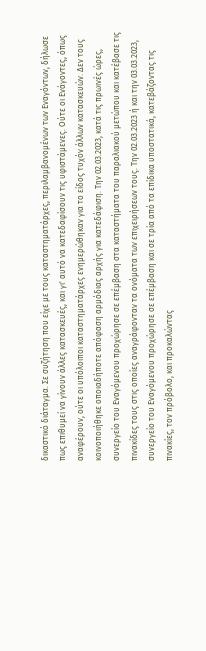δικαστικό διάταγμα. Σε συζήτηση που είχε με τους καταστηματάρχες, περιλαμβανομένων των Εναγόντων, δήλωσε πως επιθυμεί να γίνουν άλλες κατασκευές, και γι' αυτό να κατεδαφίσουν τις υφιστάμενες. Ούτε οι Ενάγοντες, όπως αναφέρουν, ούτε οι υπόλοιποι καταστηματάρχες ενημερώθηκαν για το είδος τυχόν άλλων κατασκευών. Δεν τους κοινοποιήθηκε οποιαδήποτε απόφαση αρμόδιας αρχής για κατεδάφιση. Την 02.03.2023, κατά τις πρωινές ώρες, συνεργείο του Εναγόμενου προχώρησε σε επέμβαση στα καταστήματα του παραλιακού μετώπου και κατέβασε τις πινακίδες τους στις οποίες αναγράφονταν τα ονόματα των επιχειρήσεων τους. Την 02.03.2023 ή και την 03.03.2023, συνεργείο του Εναγόμενου προχώρησε σε επέμβαση και σε τρία από τα επίδικα υποστατικά, κατεβάζοντας τις πινακίες, τον πρόβολο, και προκαλώντας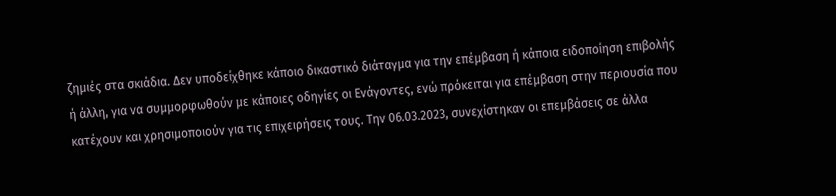ζημιές στα σκιάδια. Δεν υποδείχθηκε κάποιο δικαστικό διάταγμα για την επέμβαση ή κάποια ειδοποίηση επιβολής ή άλλη, για να συμμορφωθούν με κάποιες οδηγίες οι Ενάγοντες, ενώ πρόκειται για επέμβαση στην περιουσία που κατέχουν και χρησιμοποιούν για τις επιχειρήσεις τους. Την 06.03.2023, συνεχίστηκαν οι επεμβάσεις σε άλλα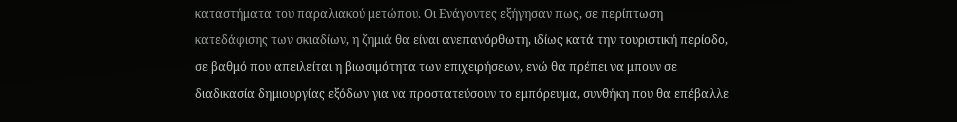καταστήματα του παραλιακού μετώπου. Οι Ενάγοντες εξήγησαν πως, σε περίπτωση κατεδάφισης των σκιαδίων, η ζημιά θα είναι ανεπανόρθωτη, ιδίως κατά την τουριστική περίοδο, σε βαθμό που απειλείται η βιωσιμότητα των επιχειρήσεων, ενώ θα πρέπει να μπουν σε διαδικασία δημιουργίας εξόδων για να προστατεύσουν το εμπόρευμα, συνθήκη που θα επέβαλλε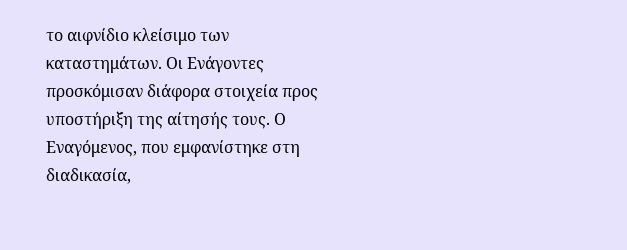το αιφνίδιο κλείσιμο των καταστημάτων. Οι Ενάγοντες προσκόμισαν διάφορα στοιχεία προς υποστήριξη της αίτησής τους. Ο Εναγόμενος, που εμφανίστηκε στη διαδικασία,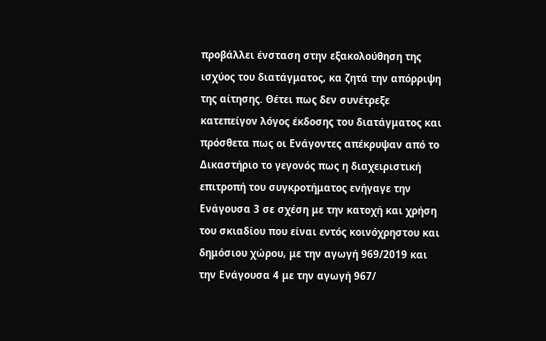προβάλλει ένσταση στην εξακολούθηση της ισχύος του διατάγματος, κα ζητά την απόρριψη της αίτησης. Θέτει πως δεν συνέτρεξε κατεπείγον λόγος έκδοσης του διατάγματος και πρόσθετα πως οι Ενάγοντες απέκρυψαν από το Δικαστήριο το γεγονός πως η διαχειριστική επιτροπή του συγκροτήματος ενήγαγε την Ενάγουσα 3 σε σχέση με την κατοχή και χρήση του σκιαδίου που είναι εντός κοινόχρηστου και δημόσιου χώρου, με την αγωγή 969/2019 και την Ενάγουσα 4 με την αγωγή 967/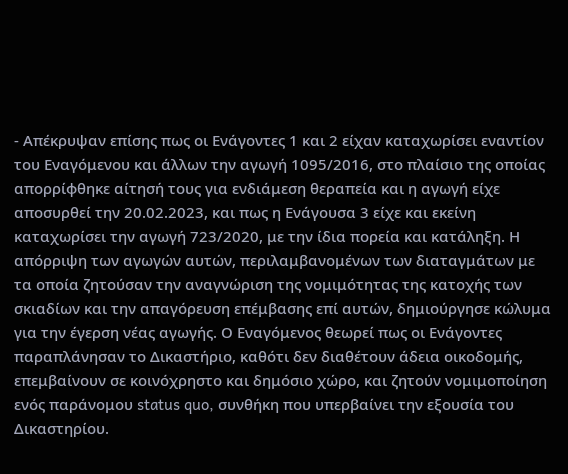- Απέκρυψαν επίσης πως οι Ενάγοντες 1 και 2 είχαν καταχωρίσει εναντίον του Εναγόμενου και άλλων την αγωγή 1095/2016, στο πλαίσιο της οποίας απορρίφθηκε αίτησή τους για ενδιάμεση θεραπεία και η αγωγή είχε αποσυρθεί την 20.02.2023, και πως η Ενάγουσα 3 είχε και εκείνη καταχωρίσει την αγωγή 723/2020, με την ίδια πορεία και κατάληξη. Η απόρριψη των αγωγών αυτών, περιλαμβανομένων των διαταγμάτων με τα οποία ζητούσαν την αναγνώριση της νομιμότητας της κατοχής των σκιαδίων και την απαγόρευση επέμβασης επί αυτών, δημιούργησε κώλυμα για την έγερση νέας αγωγής. Ο Εναγόμενος θεωρεί πως οι Ενάγοντες παραπλάνησαν το Δικαστήριο, καθότι δεν διαθέτουν άδεια οικοδομής, επεμβαίνουν σε κοινόχρηστο και δημόσιο χώρο, και ζητούν νομιμοποίηση ενός παράνομου status quo, συνθήκη που υπερβαίνει την εξουσία του Δικαστηρίου.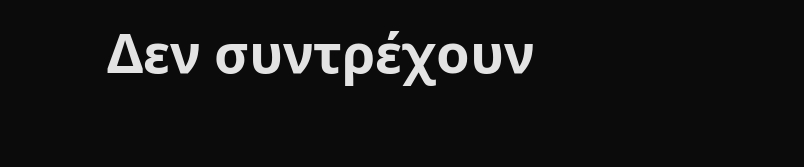Δεν συντρέχουν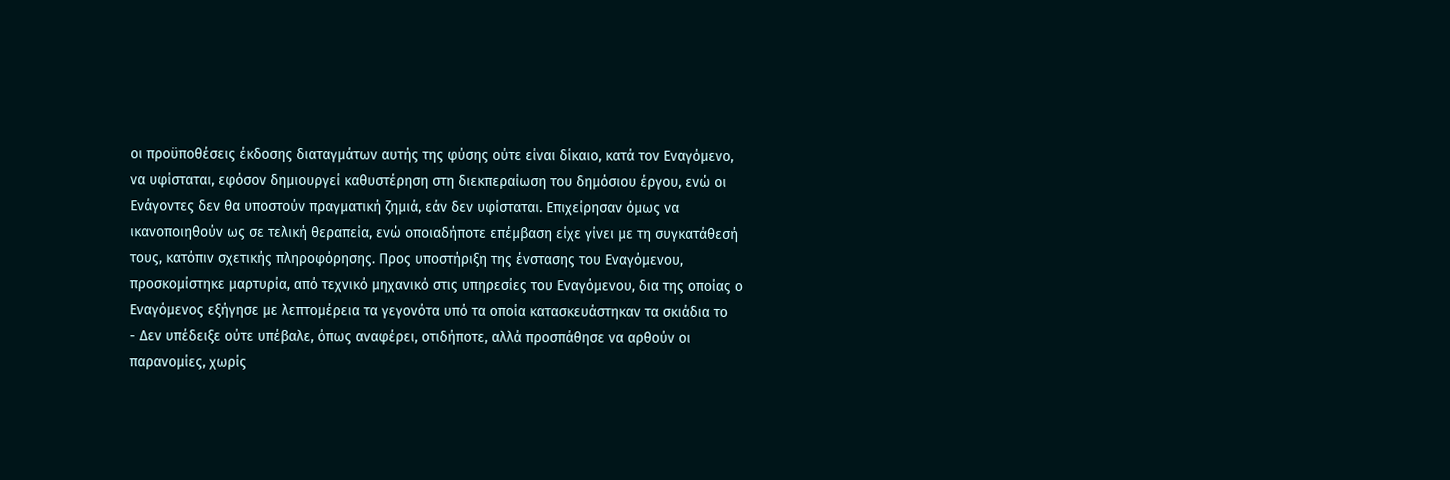οι προϋποθέσεις έκδοσης διαταγμάτων αυτής της φύσης ούτε είναι δίκαιο, κατά τον Εναγόμενο, να υφίσταται, εφόσον δημιουργεί καθυστέρηση στη διεκπεραίωση του δημόσιου έργου, ενώ οι Ενάγοντες δεν θα υποστούν πραγματική ζημιά, εάν δεν υφίσταται. Επιχείρησαν όμως να ικανοποιηθούν ως σε τελική θεραπεία, ενώ οποιαδήποτε επέμβαση είχε γίνει με τη συγκατάθεσή τους, κατόπιν σχετικής πληροφόρησης. Προς υποστήριξη της ένστασης του Εναγόμενου, προσκομίστηκε μαρτυρία, από τεχνικό μηχανικό στις υπηρεσίες του Εναγόμενου, δια της οποίας ο Εναγόμενος εξήγησε με λεπτομέρεια τα γεγονότα υπό τα οποία κατασκευάστηκαν τα σκιάδια το
- Δεν υπέδειξε ούτε υπέβαλε, όπως αναφέρει, οτιδήποτε, αλλά προσπάθησε να αρθούν οι παρανομίες, χωρίς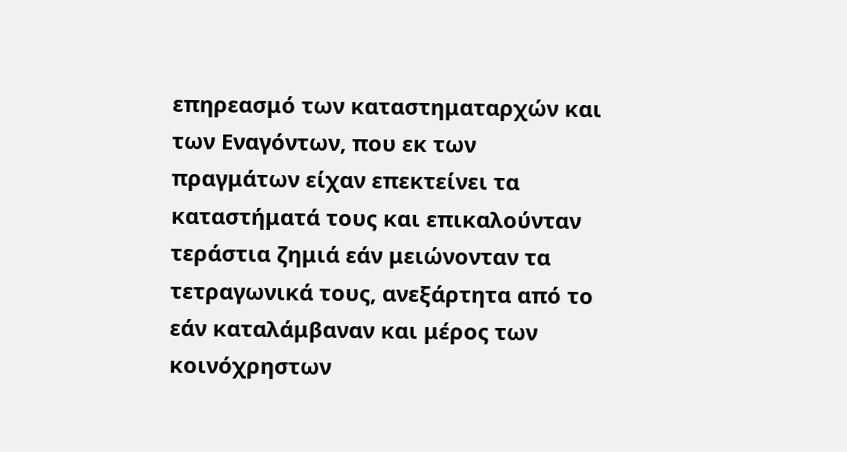επηρεασμό των καταστηματαρχών και των Εναγόντων, που εκ των πραγμάτων είχαν επεκτείνει τα καταστήματά τους και επικαλούνταν τεράστια ζημιά εάν μειώνονταν τα τετραγωνικά τους, ανεξάρτητα από το εάν καταλάμβαναν και μέρος των κοινόχρηστων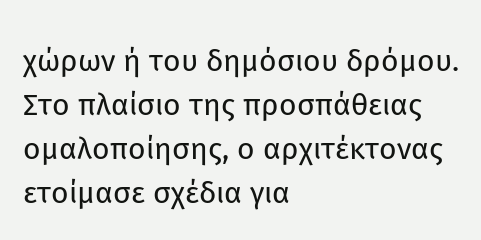χώρων ή του δημόσιου δρόμου. Στο πλαίσιο της προσπάθειας ομαλοποίησης, ο αρχιτέκτονας ετοίμασε σχέδια για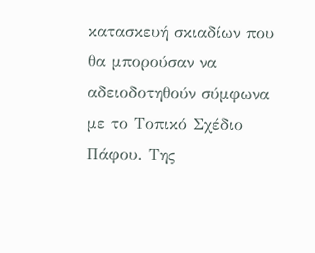κατασκευή σκιαδίων που θα μπορούσαν να αδειοδοτηθούν σύμφωνα με το Τοπικό Σχέδιο Πάφου. Της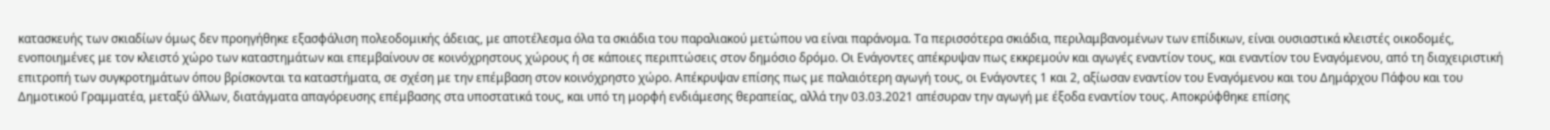κατασκευής των σκιαδίων όμως δεν προηγήθηκε εξασφάλιση πολεοδομικής άδειας, με αποτέλεσμα όλα τα σκιάδια του παραλιακού μετώπου να είναι παράνομα. Τα περισσότερα σκιάδια, περιλαμβανομένων των επίδικων, είναι ουσιαστικά κλειστές οικοδομές, ενοποιημένες με τον κλειστό χώρο των καταστημάτων και επεμβαίνουν σε κοινόχρηστους χώρους ή σε κάποιες περιπτώσεις στον δημόσιο δρόμο. Οι Ενάγοντες απέκρυψαν πως εκκρεμούν και αγωγές εναντίον τους, και εναντίον του Εναγόμενου, από τη διαχειριστική επιτροπή των συγκροτημάτων όπου βρίσκονται τα καταστήματα, σε σχέση με την επέμβαση στον κοινόχρηστο χώρο. Απέκρυψαν επίσης πως με παλαιότερη αγωγή τους, οι Ενάγοντες 1 και 2, αξίωσαν εναντίον του Εναγόμενου και του Δημάρχου Πάφου και του Δημοτικού Γραμματέα, μεταξύ άλλων, διατάγματα απαγόρευσης επέμβασης στα υποστατικά τους, και υπό τη μορφή ενδιάμεσης θεραπείας, αλλά την 03.03.2021 απέσυραν την αγωγή με έξοδα εναντίον τους. Αποκρύφθηκε επίσης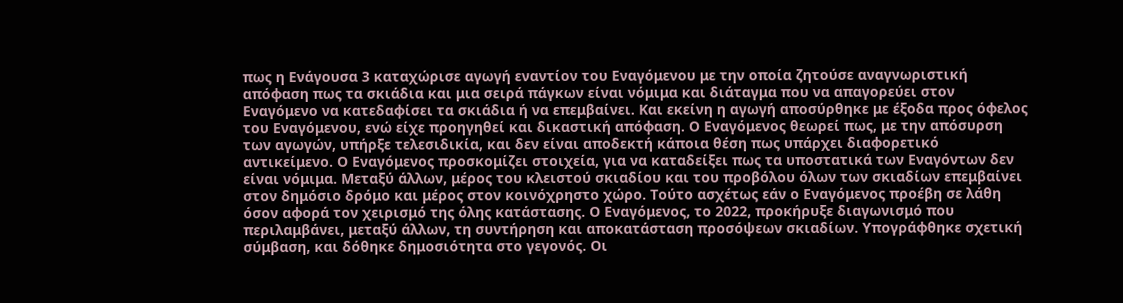πως η Ενάγουσα 3 καταχώρισε αγωγή εναντίον του Εναγόμενου με την οποία ζητούσε αναγνωριστική απόφαση πως τα σκιάδια και μια σειρά πάγκων είναι νόμιμα και διάταγμα που να απαγορεύει στον Εναγόμενο να κατεδαφίσει τα σκιάδια ή να επεμβαίνει. Και εκείνη η αγωγή αποσύρθηκε με έξοδα προς όφελος του Εναγόμενου, ενώ είχε προηγηθεί και δικαστική απόφαση. Ο Εναγόμενος θεωρεί πως, με την απόσυρση των αγωγών, υπήρξε τελεσιδικία, και δεν είναι αποδεκτή κάποια θέση πως υπάρχει διαφορετικό αντικείμενο. Ο Εναγόμενος προσκομίζει στοιχεία, για να καταδείξει πως τα υποστατικά των Εναγόντων δεν είναι νόμιμα. Μεταξύ άλλων, μέρος του κλειστού σκιαδίου και του προβόλου όλων των σκιαδίων επεμβαίνει στον δημόσιο δρόμο και μέρος στον κοινόχρηστο χώρο. Τούτο ασχέτως εάν ο Εναγόμενος προέβη σε λάθη όσον αφορά τον χειρισμό της όλης κατάστασης. Ο Εναγόμενος, το 2022, προκήρυξε διαγωνισμό που περιλαμβάνει, μεταξύ άλλων, τη συντήρηση και αποκατάσταση προσόψεων σκιαδίων. Υπογράφθηκε σχετική σύμβαση, και δόθηκε δημοσιότητα στο γεγονός. Οι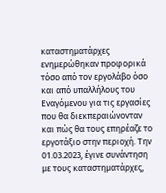καταστηματάρχες ενημερώθηκαν προφορικά τόσο από τον εργολάβο όσο και από υπαλλήλους του Εναγόμενου για τις εργασίες που θα διεκπεραιώνονταν και πώς θα τους επηρέαζε το εργοτάξιο στην περιοχή. Την 01.03.2023, έγινε συνάντηση με τους καταστηματάρχες,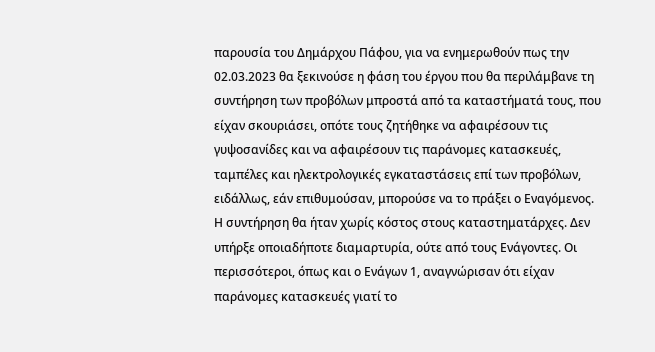παρουσία του Δημάρχου Πάφου, για να ενημερωθούν πως την 02.03.2023 θα ξεκινούσε η φάση του έργου που θα περιλάμβανε τη συντήρηση των προβόλων μπροστά από τα καταστήματά τους, που είχαν σκουριάσει, οπότε τους ζητήθηκε να αφαιρέσουν τις γυψοσανίδες και να αφαιρέσουν τις παράνομες κατασκευές, ταμπέλες και ηλεκτρολογικές εγκαταστάσεις επί των προβόλων, ειδάλλως, εάν επιθυμούσαν, μπορούσε να το πράξει ο Εναγόμενος. Η συντήρηση θα ήταν χωρίς κόστος στους καταστηματάρχες. Δεν υπήρξε οποιαδήποτε διαμαρτυρία, ούτε από τους Ενάγοντες. Οι περισσότεροι, όπως και ο Ενάγων 1, αναγνώρισαν ότι είχαν παράνομες κατασκευές γιατί το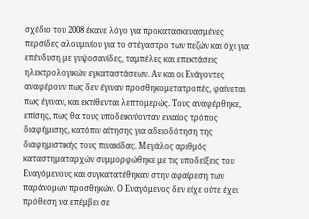σχέδιο του 2008 έκανε λόγο για προκατασκευασμένες περσίδες αλουμινίου για το στέγαστρο των πεζών και όχι για επένδυση με γυψοσανίδες, ταμπέλες και επεκτάσεις ηλεκτρολογικών εγκαταστάσεων. Αν και οι Ενάγοντες αναφέρουν πως δεν έγιναν προσθηκομετατροπές, φαίνεται πως έγιναν, και εκτίθενται λεπτομερώς. Τους αναφέρθηκε, επίσης, πως θα τους υποδεικνύονταν ενιαίος τρόπος διαφήμισης, κατόπιν αίτησης για αδειοδότηση της διαφημιστικής τους πινακίδας. Μεγάλος αριθμός καταστηματαρχών συμμορφώθηκε με τις υποδείξεις του Εναγόμενους και συγκατατέθηκαν στην αφαίρεση των παράνομων προσθηκών. Ο Εναγόμενος δεν είχε ούτε έχει πρόθεση να επέμβει σε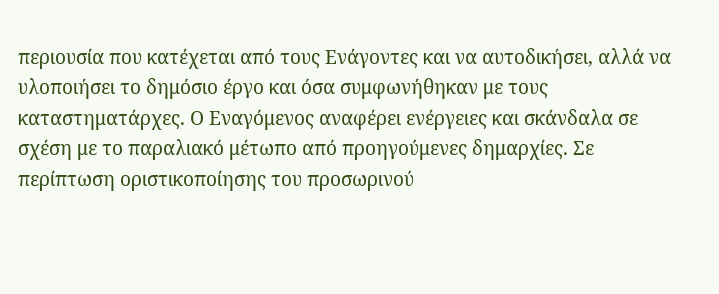περιουσία που κατέχεται από τους Ενάγοντες και να αυτοδικήσει, αλλά να υλοποιήσει το δημόσιο έργο και όσα συμφωνήθηκαν με τους καταστηματάρχες. Ο Εναγόμενος αναφέρει ενέργειες και σκάνδαλα σε σχέση με το παραλιακό μέτωπο από προηγούμενες δημαρχίες. Σε περίπτωση οριστικοποίησης του προσωρινού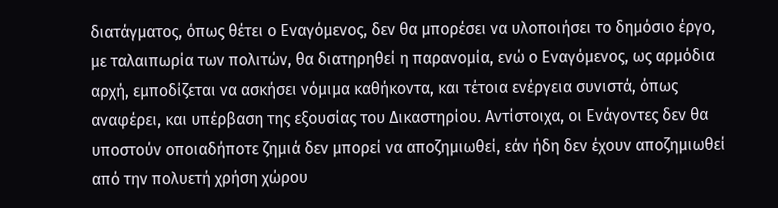διατάγματος, όπως θέτει ο Εναγόμενος, δεν θα μπορέσει να υλοποιήσει το δημόσιο έργο, με ταλαιπωρία των πολιτών, θα διατηρηθεί η παρανομία, ενώ ο Εναγόμενος, ως αρμόδια αρχή, εμποδίζεται να ασκήσει νόμιμα καθήκοντα, και τέτοια ενέργεια συνιστά, όπως αναφέρει, και υπέρβαση της εξουσίας του Δικαστηρίου. Αντίστοιχα, οι Ενάγοντες δεν θα υποστούν οποιαδήποτε ζημιά δεν μπορεί να αποζημιωθεί, εάν ήδη δεν έχουν αποζημιωθεί από την πολυετή χρήση χώρου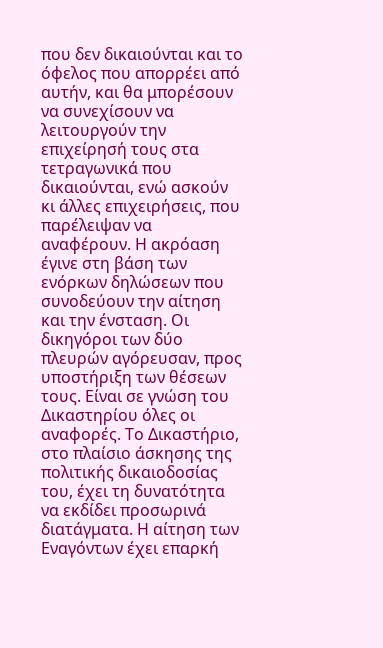που δεν δικαιούνται και το όφελος που απορρέει από αυτήν, και θα μπορέσουν να συνεχίσουν να λειτουργούν την επιχείρησή τους στα τετραγωνικά που δικαιούνται, ενώ ασκούν κι άλλες επιχειρήσεις, που παρέλειψαν να αναφέρουν. Η ακρόαση έγινε στη βάση των ενόρκων δηλώσεων που συνοδεύουν την αίτηση και την ένσταση. Οι δικηγόροι των δύο πλευρών αγόρευσαν, προς υποστήριξη των θέσεων τους. Είναι σε γνώση του Δικαστηρίου όλες οι αναφορές. Το Δικαστήριο, στο πλαίσιο άσκησης της πολιτικής δικαιοδοσίας του, έχει τη δυνατότητα να εκδίδει προσωρινά διατάγματα. Η αίτηση των Εναγόντων έχει επαρκή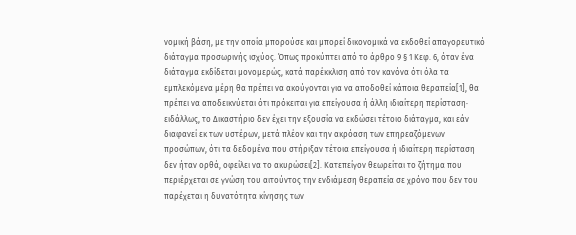νομική βάση, με την οποία μπορούσε και μπορεί δικονομικά να εκδοθεί απαγορευτικό διάταγμα προσωρινής ισχύος. Όπως προκύπτει από το άρθρο 9 § 1 Κεφ. 6, όταν ένα διάταγμα εκδίδεται μονομερώς, κατά παρέκκλιση από τον κανόνα ότι όλα τα εμπλεκόμενα μέρη θα πρέπει να ακούγονται για να αποδοθεί κάποια θεραπεία[1], θα πρέπει να αποδεικνύεται ότι πρόκειται για επείγουσα ή άλλη ιδιαίτερη περίσταση· ειδάλλως, το Δικαστήριο δεν έχει την εξουσία να εκδώσει τέτοιο διάταγμα, και εάν διαφανεί εκ των υστέρων, μετά πλέον και την ακρόαση των επηρεαζόμενων προσώπων, ότι τα δεδομένα που στήριξαν τέτοια επείγουσα ή ιδιαίτερη περίσταση δεν ήταν ορθά, οφείλει να το ακυρώσει[2]. Κατεπείγον θεωρείται το ζήτημα που περιέρχεται σε γνώση του αιτούντος την ενδιάμεση θεραπεία σε χρόνο που δεν του παρέχεται η δυνατότητα κίνησης των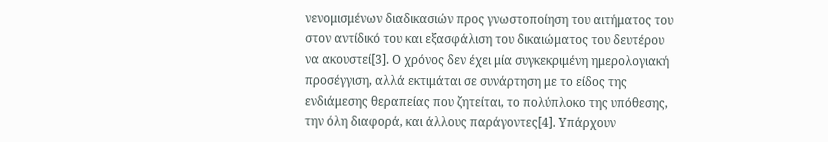νενομισμένων διαδικασιών προς γνωστοποίηση του αιτήματος του στον αντίδικό του και εξασφάλιση του δικαιώματος του δευτέρου να ακουστεί[3]. Ο χρόνος δεν έχει μία συγκεκριμένη ημερολογιακή προσέγγιση, αλλά εκτιμάται σε συνάρτηση με το είδος της ενδιάμεσης θεραπείας που ζητείται, το πολύπλοκο της υπόθεσης, την όλη διαφορά, και άλλους παράγοντες[4]. Υπάρχουν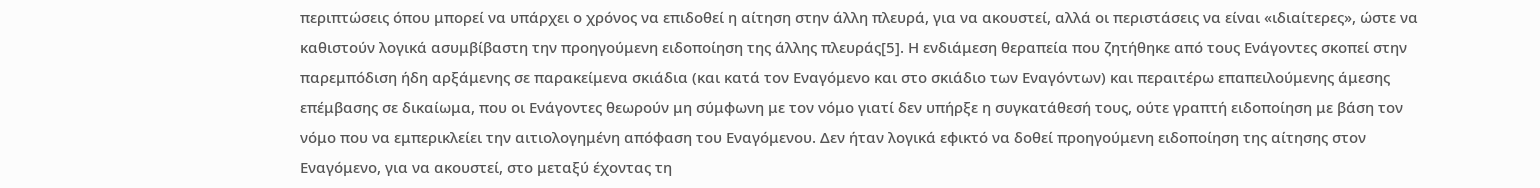περιπτώσεις όπου μπορεί να υπάρχει ο χρόνος να επιδοθεί η αίτηση στην άλλη πλευρά, για να ακουστεί, αλλά οι περιστάσεις να είναι «ιδιαίτερες», ώστε να καθιστούν λογικά ασυμβίβαστη την προηγούμενη ειδοποίηση της άλλης πλευράς[5]. Η ενδιάμεση θεραπεία που ζητήθηκε από τους Ενάγοντες σκοπεί στην παρεμπόδιση ήδη αρξάμενης σε παρακείμενα σκιάδια (και κατά τον Εναγόμενο και στο σκιάδιο των Εναγόντων) και περαιτέρω επαπειλούμενης άμεσης επέμβασης σε δικαίωμα, που οι Ενάγοντες θεωρούν μη σύμφωνη με τον νόμο γιατί δεν υπήρξε η συγκατάθεσή τους, ούτε γραπτή ειδοποίηση με βάση τον νόμο που να εμπερικλείει την αιτιολογημένη απόφαση του Εναγόμενου. Δεν ήταν λογικά εφικτό να δοθεί προηγούμενη ειδοποίηση της αίτησης στον Εναγόμενο, για να ακουστεί, στο μεταξύ έχοντας τη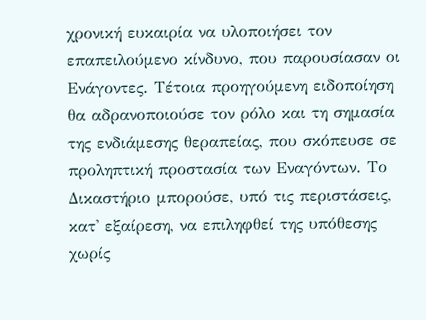χρονική ευκαιρία να υλοποιήσει τον επαπειλούμενο κίνδυνο, που παρουσίασαν οι Ενάγοντες. Τέτοια προηγούμενη ειδοποίηση θα αδρανοποιούσε τον ρόλο και τη σημασία της ενδιάμεσης θεραπείας, που σκόπευσε σε προληπτική προστασία των Εναγόντων. Το Δικαστήριο μπορούσε, υπό τις περιστάσεις, κατ' εξαίρεση, να επιληφθεί της υπόθεσης χωρίς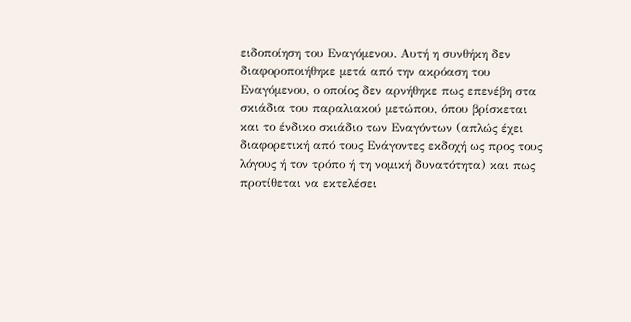ειδοποίηση του Εναγόμενου. Αυτή η συνθήκη δεν διαφοροποιήθηκε μετά από την ακρόαση του Εναγόμενου, ο οποίος δεν αρνήθηκε πως επενέβη στα σκιάδια του παραλιακού μετώπου, όπου βρίσκεται και το ένδικο σκιάδιο των Εναγόντων (απλώς έχει διαφορετική από τους Ενάγοντες εκδοχή ως προς τους λόγους ή τον τρόπο ή τη νομική δυνατότητα) και πως προτίθεται να εκτελέσει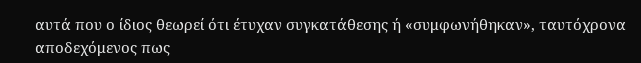αυτά που ο ίδιος θεωρεί ότι έτυχαν συγκατάθεσης ή «συμφωνήθηκαν», ταυτόχρονα αποδεχόμενος πως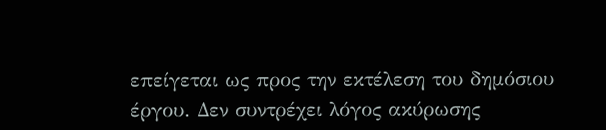επείγεται ως προς την εκτέλεση του δημόσιου έργου. Δεν συντρέχει λόγος ακύρωσης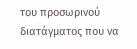του προσωρινού διατάγματος που να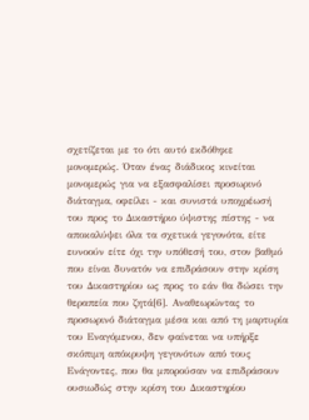σχετίζεται με το ότι αυτό εκδόθηκε μονομερώς. Όταν ένας διάδικος κινείται μονομερώς για να εξασφαλίσει προσωρινό διάταγμα, οφείλει - και συνιστά υποχρέωσή του προς το Δικαστήριο ύψιστης πίστης - να αποκαλύψει όλα τα σχετικά γεγονότα, είτε ευνοούν είτε όχι την υπόθεσή του, στον βαθμό που είναι δυνατόν να επιδράσουν στην κρίση του Δικαστηρίου ως προς το εάν θα δώσει την θεραπεία που ζητά[6]. Αναθεωρώντας το προσωρινό διάταγμα μέσα και από τη μαρτυρία του Εναγόμενου, δεν φαίνεται να υπήρξε σκόπιμη απόκρυψη γεγονότων από τους Ενάγοντες, που θα μπορούσαν να επιδράσουν ουσιωδώς στην κρίση του Δικαστηρίου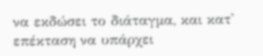να εκδώσει το διάταγμα, και κατ' επέκταση να υπάρχει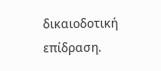δικαιοδοτική επίδραση.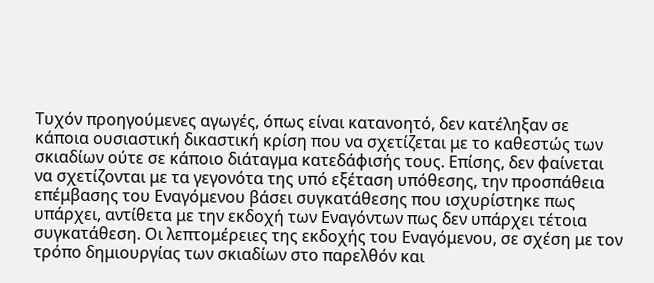Τυχόν προηγούμενες αγωγές, όπως είναι κατανοητό, δεν κατέληξαν σε κάποια ουσιαστική δικαστική κρίση που να σχετίζεται με το καθεστώς των σκιαδίων ούτε σε κάποιο διάταγμα κατεδάφισής τους. Επίσης, δεν φαίνεται να σχετίζονται με τα γεγονότα της υπό εξέταση υπόθεσης, την προσπάθεια επέμβασης του Εναγόμενου βάσει συγκατάθεσης που ισχυρίστηκε πως υπάρχει, αντίθετα με την εκδοχή των Εναγόντων πως δεν υπάρχει τέτοια συγκατάθεση. Οι λεπτομέρειες της εκδοχής του Εναγόμενου, σε σχέση με τον τρόπο δημιουργίας των σκιαδίων στο παρελθόν και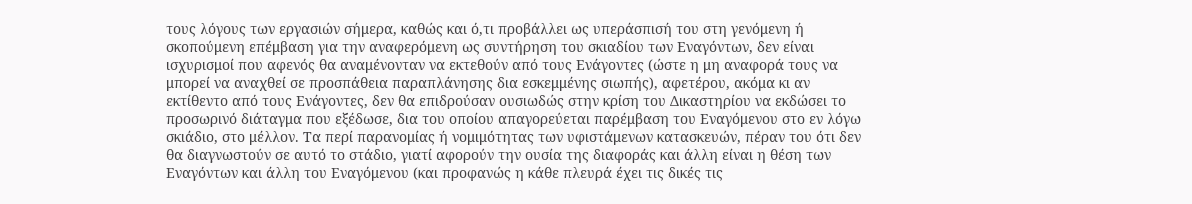τους λόγους των εργασιών σήμερα, καθώς και ό,τι προβάλλει ως υπεράσπισή του στη γενόμενη ή σκοπούμενη επέμβαση για την αναφερόμενη ως συντήρηση του σκιαδίου των Εναγόντων, δεν είναι ισχυρισμοί που αφενός θα αναμένονταν να εκτεθούν από τους Ενάγοντες (ώστε η μη αναφορά τους να μπορεί να αναχθεί σε προσπάθεια παραπλάνησης δια εσκεμμένης σιωπής), αφετέρου, ακόμα κι αν εκτίθεντο από τους Ενάγοντες, δεν θα επιδρούσαν ουσιωδώς στην κρίση του Δικαστηρίου να εκδώσει το προσωρινό διάταγμα που εξέδωσε, δια του οποίου απαγορεύεται παρέμβαση του Εναγόμενου στο εν λόγω σκιάδιο, στο μέλλον. Τα περί παρανομίας ή νομιμότητας των υφιστάμενων κατασκευών, πέραν του ότι δεν θα διαγνωστούν σε αυτό το στάδιο, γιατί αφορούν την ουσία της διαφοράς και άλλη είναι η θέση των Εναγόντων και άλλη του Εναγόμενου (και προφανώς η κάθε πλευρά έχει τις δικές τις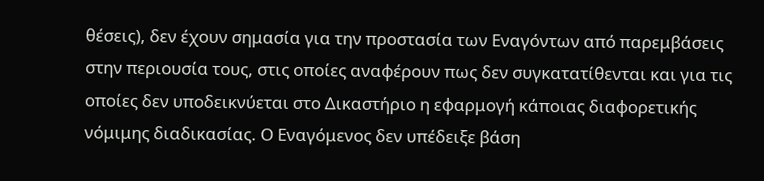θέσεις), δεν έχουν σημασία για την προστασία των Εναγόντων από παρεμβάσεις στην περιουσία τους, στις οποίες αναφέρουν πως δεν συγκατατίθενται και για τις οποίες δεν υποδεικνύεται στο Δικαστήριο η εφαρμογή κάποιας διαφορετικής νόμιμης διαδικασίας. Ο Εναγόμενος δεν υπέδειξε βάση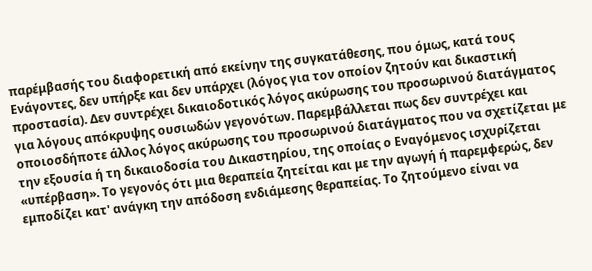παρέμβασής του διαφορετική από εκείνην της συγκατάθεσης, που όμως, κατά τους Ενάγοντες, δεν υπήρξε και δεν υπάρχει (λόγος για τον οποίον ζητούν και δικαστική προστασία). Δεν συντρέχει δικαιοδοτικός λόγος ακύρωσης του προσωρινού διατάγματος για λόγους απόκρυψης ουσιωδών γεγονότων. Παρεμβάλλεται πως δεν συντρέχει και οποιοσδήποτε άλλος λόγος ακύρωσης του προσωρινού διατάγματος που να σχετίζεται με την εξουσία ή τη δικαιοδοσία του Δικαστηρίου, της οποίας ο Εναγόμενος ισχυρίζεται «υπέρβαση». Το γεγονός ότι μια θεραπεία ζητείται και με την αγωγή ή παρεμφερώς, δεν εμποδίζει κατ' ανάγκη την απόδοση ενδιάμεσης θεραπείας. Το ζητούμενο είναι να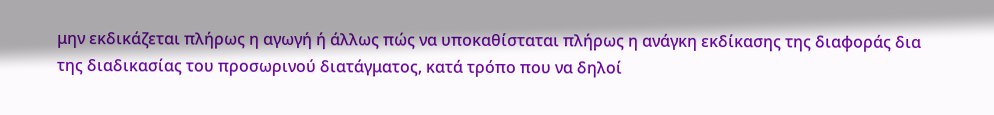μην εκδικάζεται πλήρως η αγωγή ή άλλως πώς να υποκαθίσταται πλήρως η ανάγκη εκδίκασης της διαφοράς δια της διαδικασίας του προσωρινού διατάγματος, κατά τρόπο που να δηλοί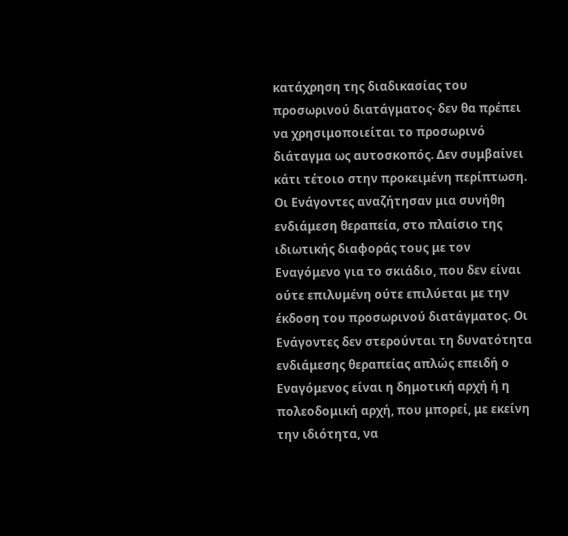κατάχρηση της διαδικασίας του προσωρινού διατάγματος· δεν θα πρέπει να χρησιμοποιείται το προσωρινό διάταγμα ως αυτοσκοπός. Δεν συμβαίνει κάτι τέτοιο στην προκειμένη περίπτωση. Οι Ενάγοντες αναζήτησαν μια συνήθη ενδιάμεση θεραπεία, στο πλαίσιο της ιδιωτικής διαφοράς τους με τον Εναγόμενο για το σκιάδιο, που δεν είναι ούτε επιλυμένη ούτε επιλύεται με την έκδοση του προσωρινού διατάγματος. Οι Ενάγοντες δεν στερούνται τη δυνατότητα ενδιάμεσης θεραπείας απλώς επειδή ο Εναγόμενος είναι η δημοτική αρχή ή η πολεοδομική αρχή, που μπορεί, με εκείνη την ιδιότητα, να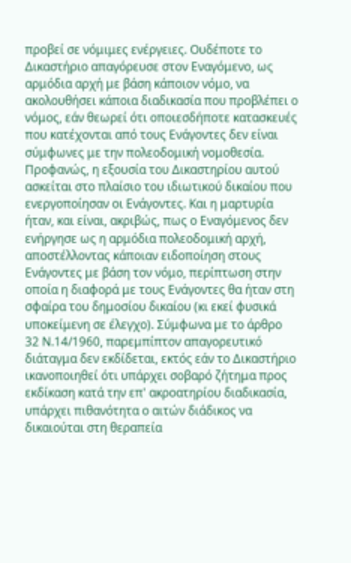προβεί σε νόμιμες ενέργειες. Ουδέποτε το Δικαστήριο απαγόρευσε στον Εναγόμενο, ως αρμόδια αρχή με βάση κάποιον νόμο, να ακολουθήσει κάποια διαδικασία που προβλέπει ο νόμος, εάν θεωρεί ότι οποιεσδήποτε κατασκευές που κατέχονται από τους Ενάγοντες δεν είναι σύμφωνες με την πολεοδομική νομοθεσία. Προφανώς, η εξουσία του Δικαστηρίου αυτού ασκείται στο πλαίσιο του ιδιωτικού δικαίου που ενεργοποίησαν οι Ενάγοντες. Και η μαρτυρία ήταν, και είναι, ακριβώς, πως ο Εναγόμενος δεν ενήργησε ως η αρμόδια πολεοδομική αρχή, αποστέλλοντας κάποιαν ειδοποίηση στους Ενάγοντες με βάση τον νόμο, περίπτωση στην οποία η διαφορά με τους Ενάγοντες θα ήταν στη σφαίρα του δημοσίου δικαίου (κι εκεί φυσικά υποκείμενη σε έλεγχο). Σύμφωνα με το άρθρο 32 Ν.14/1960, παρεμπίπτον απαγορευτικό διάταγμα δεν εκδίδεται, εκτός εάν το Δικαστήριο ικανοποιηθεί ότι υπάρχει σοβαρό ζήτημα προς εκδίκαση κατά την επ' ακροατηρίου διαδικασία, υπάρχει πιθανότητα ο αιτών διάδικος να δικαιούται στη θεραπεία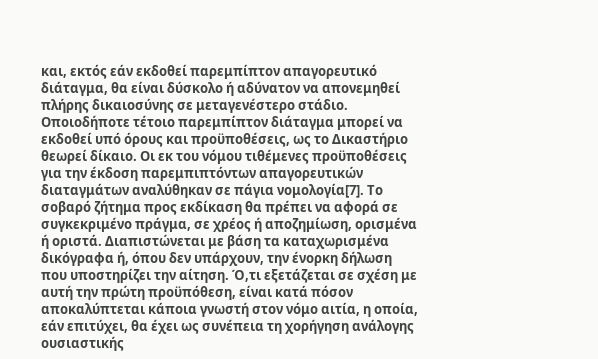και, εκτός εάν εκδοθεί παρεμπίπτον απαγορευτικό διάταγμα, θα είναι δύσκολο ή αδύνατον να απονεμηθεί πλήρης δικαιοσύνης σε μεταγενέστερο στάδιο. Οποιοδήποτε τέτοιο παρεμπίπτον διάταγμα μπορεί να εκδοθεί υπό όρους και προϋποθέσεις, ως το Δικαστήριο θεωρεί δίκαιο. Οι εκ του νόμου τιθέμενες προϋποθέσεις για την έκδοση παρεμπιπτόντων απαγορευτικών διαταγμάτων αναλύθηκαν σε πάγια νομολογία[7]. Το σοβαρό ζήτημα προς εκδίκαση θα πρέπει να αφορά σε συγκεκριμένο πράγμα, σε χρέος ή αποζημίωση, ορισμένα ή οριστά. Διαπιστώνεται με βάση τα καταχωρισμένα δικόγραφα ή, όπου δεν υπάρχουν, την ένορκη δήλωση που υποστηρίζει την αίτηση. Ό,τι εξετάζεται σε σχέση με αυτή την πρώτη προϋπόθεση, είναι κατά πόσον αποκαλύπτεται κάποια γνωστή στον νόμο αιτία, η οποία, εάν επιτύχει, θα έχει ως συνέπεια τη χορήγηση ανάλογης ουσιαστικής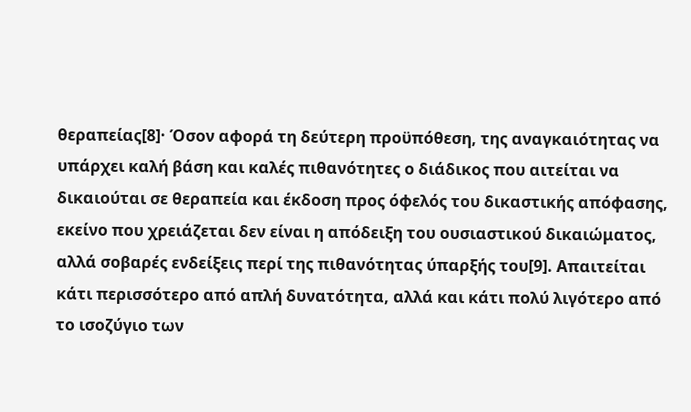θεραπείας[8]· Όσον αφορά τη δεύτερη προϋπόθεση, της αναγκαιότητας να υπάρχει καλή βάση και καλές πιθανότητες ο διάδικος που αιτείται να δικαιούται σε θεραπεία και έκδοση προς όφελός του δικαστικής απόφασης, εκείνο που χρειάζεται δεν είναι η απόδειξη του ουσιαστικού δικαιώματος, αλλά σοβαρές ενδείξεις περί της πιθανότητας ύπαρξής του[9]. Απαιτείται κάτι περισσότερο από απλή δυνατότητα, αλλά και κάτι πολύ λιγότερο από το ισοζύγιο των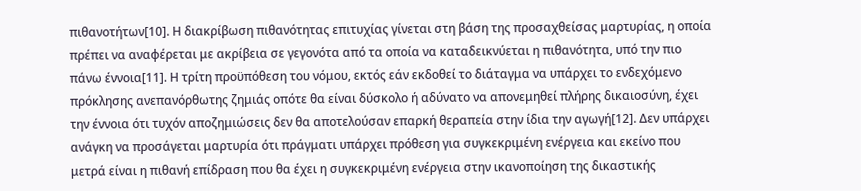πιθανοτήτων[10]. Η διακρίβωση πιθανότητας επιτυχίας γίνεται στη βάση της προσαχθείσας μαρτυρίας, η οποία πρέπει να αναφέρεται με ακρίβεια σε γεγονότα από τα οποία να καταδεικνύεται η πιθανότητα, υπό την πιο πάνω έννοια[11]. Η τρίτη προϋπόθεση του νόμου, εκτός εάν εκδοθεί το διάταγμα να υπάρχει το ενδεχόμενο πρόκλησης ανεπανόρθωτης ζημιάς οπότε θα είναι δύσκολο ή αδύνατο να απονεμηθεί πλήρης δικαιοσύνη, έχει την έννοια ότι τυχόν αποζημιώσεις δεν θα αποτελούσαν επαρκή θεραπεία στην ίδια την αγωγή[12]. Δεν υπάρχει ανάγκη να προσάγεται μαρτυρία ότι πράγματι υπάρχει πρόθεση για συγκεκριμένη ενέργεια και εκείνο που μετρά είναι η πιθανή επίδραση που θα έχει η συγκεκριμένη ενέργεια στην ικανοποίηση της δικαστικής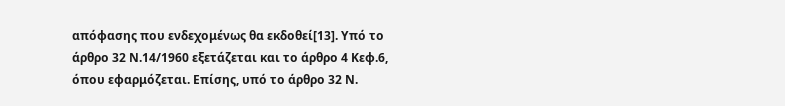απόφασης που ενδεχομένως θα εκδοθεί[13]. Υπό το άρθρο 32 Ν.14/1960 εξετάζεται και το άρθρο 4 Κεφ.6, όπου εφαρμόζεται. Επίσης, υπό το άρθρο 32 Ν.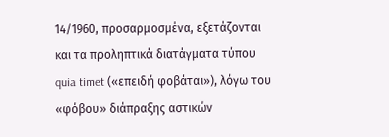14/1960, προσαρμοσμένα, εξετάζονται και τα προληπτικά διατάγματα τύπου quia timet («επειδή φοβάται»), λόγω του «φόβου» διάπραξης αστικών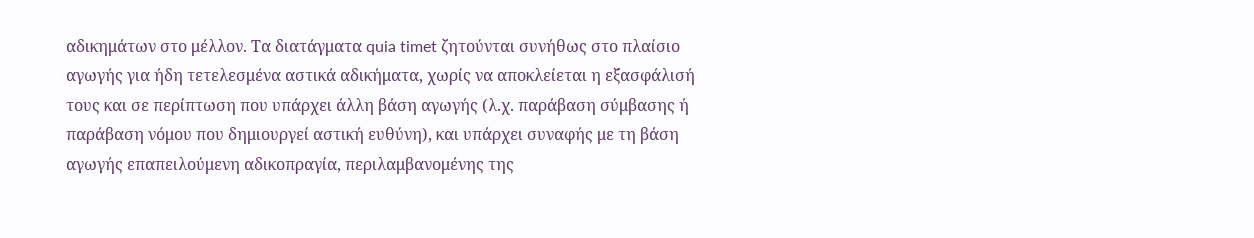αδικημάτων στο μέλλον. Τα διατάγματα quia timet ζητούνται συνήθως στο πλαίσιο αγωγής για ήδη τετελεσμένα αστικά αδικήματα, χωρίς να αποκλείεται η εξασφάλισή τους και σε περίπτωση που υπάρχει άλλη βάση αγωγής (λ.χ. παράβαση σύμβασης ή παράβαση νόμου που δημιουργεί αστική ευθύνη), και υπάρχει συναφής με τη βάση αγωγής επαπειλούμενη αδικοπραγία, περιλαμβανομένης της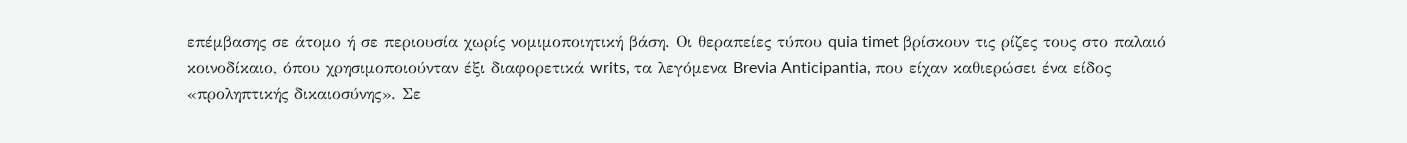επέμβασης σε άτομο ή σε περιουσία χωρίς νομιμοποιητική βάση. Οι θεραπείες τύπου quia timet βρίσκουν τις ρίζες τους στο παλαιό κοινοδίκαιο, όπου χρησιμοποιούνταν έξι διαφορετικά writs, τα λεγόμενα Brevia Anticipantia, που είχαν καθιερώσει ένα είδος «προληπτικής δικαιοσύνης». Σε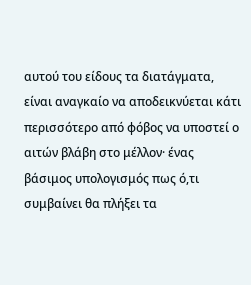αυτού του είδους τα διατάγματα, είναι αναγκαίο να αποδεικνύεται κάτι περισσότερο από φόβος να υποστεί ο αιτών βλάβη στο μέλλον· ένας βάσιμος υπολογισμός πως ό,τι συμβαίνει θα πλήξει τα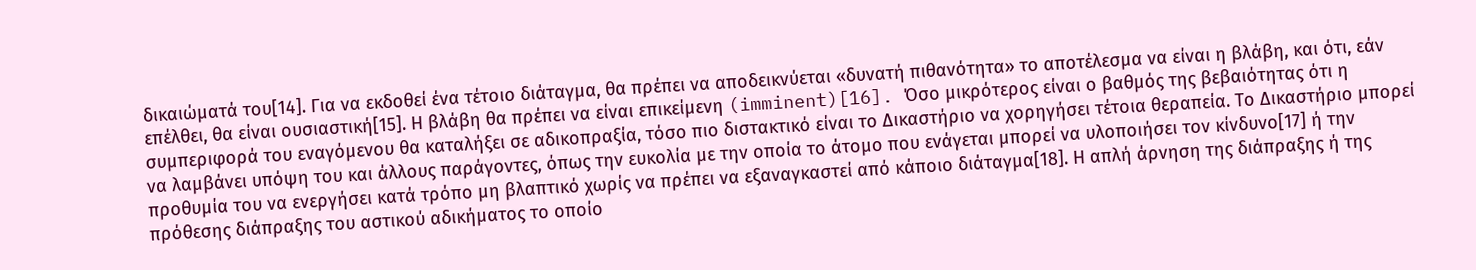δικαιώματά του[14]. Για να εκδοθεί ένα τέτοιο διάταγμα, θα πρέπει να αποδεικνύεται «δυνατή πιθανότητα» το αποτέλεσμα να είναι η βλάβη, και ότι, εάν επέλθει, θα είναι ουσιαστική[15]. Η βλάβη θα πρέπει να είναι επικείμενη (imminent)[16]. Όσο μικρότερος είναι ο βαθμός της βεβαιότητας ότι η συμπεριφορά του εναγόμενου θα καταλήξει σε αδικοπραξία, τόσο πιο διστακτικό είναι το Δικαστήριο να χορηγήσει τέτοια θεραπεία. Το Δικαστήριο μπορεί να λαμβάνει υπόψη του και άλλους παράγοντες, όπως την ευκολία με την οποία το άτομο που ενάγεται μπορεί να υλοποιήσει τον κίνδυνο[17] ή την προθυμία του να ενεργήσει κατά τρόπο μη βλαπτικό χωρίς να πρέπει να εξαναγκαστεί από κάποιο διάταγμα[18]. Η απλή άρνηση της διάπραξης ή της πρόθεσης διάπραξης του αστικού αδικήματος το οποίο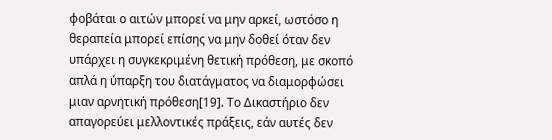φοβάται ο αιτών μπορεί να μην αρκεί, ωστόσο η θεραπεία μπορεί επίσης να μην δοθεί όταν δεν υπάρχει η συγκεκριμένη θετική πρόθεση, με σκοπό απλά η ύπαρξη του διατάγματος να διαμορφώσει μιαν αρνητική πρόθεση[19]. Το Δικαστήριο δεν απαγορεύει μελλοντικές πράξεις, εάν αυτές δεν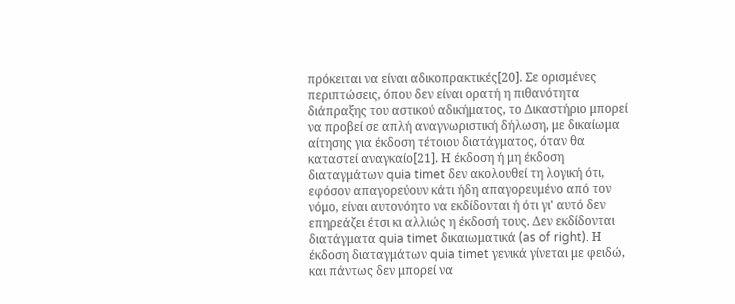πρόκειται να είναι αδικοπρακτικές[20]. Σε ορισμένες περιπτώσεις, όπου δεν είναι ορατή η πιθανότητα διάπραξης του αστικού αδικήματος, το Δικαστήριο μπορεί να προβεί σε απλή αναγνωριστική δήλωση, με δικαίωμα αίτησης για έκδοση τέτοιου διατάγματος, όταν θα καταστεί αναγκαίο[21]. Η έκδοση ή μη έκδοση διαταγμάτων quia timet δεν ακολουθεί τη λογική ότι, εφόσον απαγορεύουν κάτι ήδη απαγορευμένο από τον νόμο, είναι αυτονόητο να εκδίδονται ή ότι γι' αυτό δεν επηρεάζει έτσι κι αλλιώς η έκδοσή τους. Δεν εκδίδονται διατάγματα quia timet δικαιωματικά (as of right). Η έκδοση διαταγμάτων quia timet γενικά γίνεται με φειδώ, και πάντως δεν μπορεί να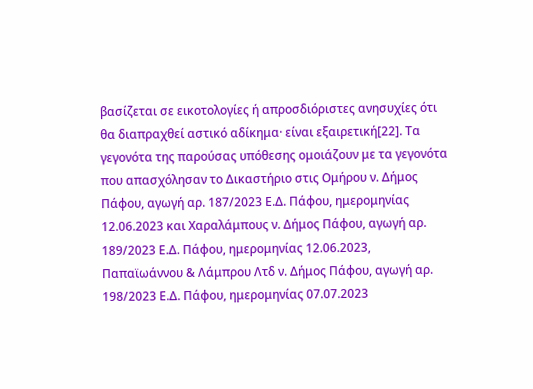βασίζεται σε εικοτολογίες ή απροσδιόριστες ανησυχίες ότι θα διαπραχθεί αστικό αδίκημα· είναι εξαιρετική[22]. Τα γεγονότα της παρούσας υπόθεσης ομοιάζουν με τα γεγονότα που απασχόλησαν το Δικαστήριο στις Ομήρου ν. Δήμος Πάφου, αγωγή αρ. 187/2023 Ε.Δ. Πάφου, ημερομηνίας 12.06.2023 και Χαραλάμπους ν. Δήμος Πάφου, αγωγή αρ. 189/2023 Ε.Δ. Πάφου, ημερομηνίας 12.06.2023, Παπαϊωάννου & Λάμπρου Λτδ ν. Δήμος Πάφου, αγωγή αρ. 198/2023 Ε.Δ. Πάφου, ημερομηνίας 07.07.2023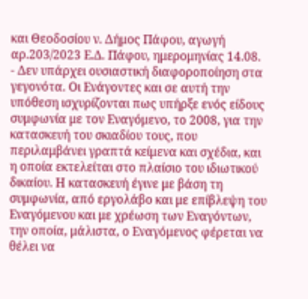και Θεοδοσίου ν. Δήμος Πάφου, αγωγή αρ.203/2023 Ε.Δ. Πάφου, ημερομηνίας 14.08.
- Δεν υπάρχει ουσιαστική διαφοροποίηση στα γεγονότα. Οι Ενάγοντες και σε αυτή την υπόθεση ισχυρίζονται πως υπήρξε ενός είδους συμφωνία με τον Εναγόμενο, το 2008, για την κατασκευή του σκιαδίου τους, που περιλαμβάνει γραπτά κείμενα και σχέδια, και η οποία εκτελείται στο πλαίσιο του ιδιωτικού δικαίου. Η κατασκευή έγινε με βάση τη συμφωνία, από εργολάβο και με επίβλεψη του Εναγόμενου και με χρέωση των Εναγόντων, την οποία, μάλιστα, ο Εναγόμενος φέρεται να θέλει να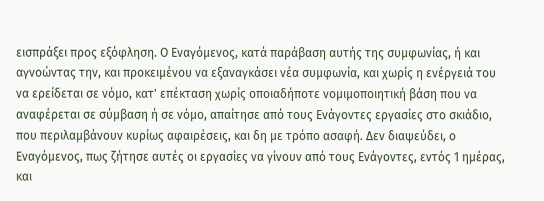εισπράξει προς εξόφληση. Ο Εναγόμενος, κατά παράβαση αυτής της συμφωνίας, ή και αγνοώντας την, και προκειμένου να εξαναγκάσει νέα συμφωνία, και χωρίς η ενέργειά του να ερείδεται σε νόμο, κατ' επέκταση χωρίς οποιαδήποτε νομιμοποιητική βάση που να αναφέρεται σε σύμβαση ή σε νόμο, απαίτησε από τους Ενάγοντες εργασίες στο σκιάδιο, που περιλαμβάνουν κυρίως αφαιρέσεις, και δη με τρόπο ασαφή. Δεν διαψεύδει, ο Εναγόμενος, πως ζήτησε αυτές οι εργασίες να γίνουν από τους Ενάγοντες, εντός 1 ημέρας, και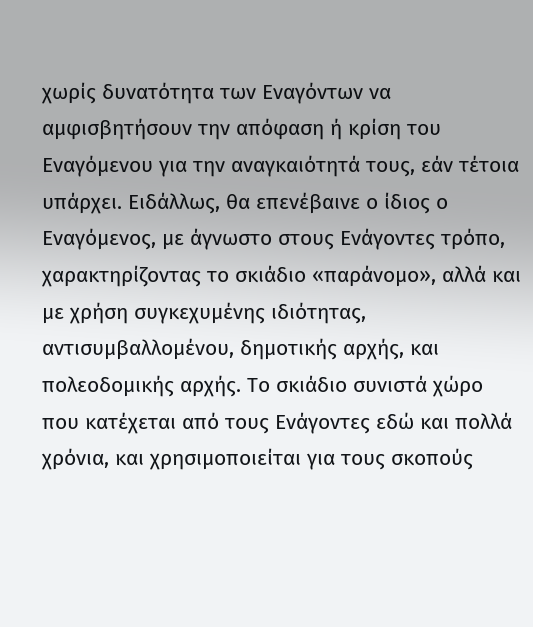χωρίς δυνατότητα των Εναγόντων να αμφισβητήσουν την απόφαση ή κρίση του Εναγόμενου για την αναγκαιότητά τους, εάν τέτοια υπάρχει. Ειδάλλως, θα επενέβαινε ο ίδιος ο Εναγόμενος, με άγνωστο στους Ενάγοντες τρόπο, χαρακτηρίζοντας το σκιάδιο «παράνομο», αλλά και με χρήση συγκεχυμένης ιδιότητας, αντισυμβαλλομένου, δημοτικής αρχής, και πολεοδομικής αρχής. Το σκιάδιο συνιστά χώρο που κατέχεται από τους Ενάγοντες εδώ και πολλά χρόνια, και χρησιμοποιείται για τους σκοπούς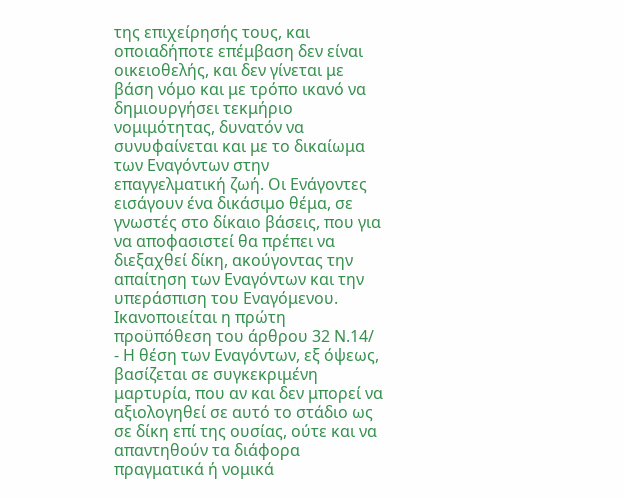της επιχείρησής τους, και οποιαδήποτε επέμβαση δεν είναι οικειοθελής, και δεν γίνεται με βάση νόμο και με τρόπο ικανό να δημιουργήσει τεκμήριο νομιμότητας, δυνατόν να συνυφαίνεται και με το δικαίωμα των Εναγόντων στην επαγγελματική ζωή. Οι Ενάγοντες εισάγουν ένα δικάσιμο θέμα, σε γνωστές στο δίκαιο βάσεις, που για να αποφασιστεί θα πρέπει να διεξαχθεί δίκη, ακούγοντας την απαίτηση των Εναγόντων και την υπεράσπιση του Εναγόμενου. Ικανοποιείται η πρώτη προϋπόθεση του άρθρου 32 Ν.14/
- Η θέση των Εναγόντων, εξ όψεως, βασίζεται σε συγκεκριμένη μαρτυρία, που αν και δεν μπορεί να αξιολογηθεί σε αυτό το στάδιο ως σε δίκη επί της ουσίας, ούτε και να απαντηθούν τα διάφορα πραγματικά ή νομικά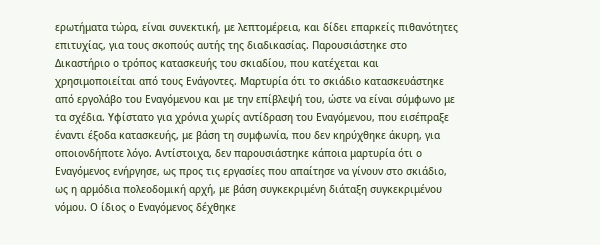ερωτήματα τώρα, είναι συνεκτική, με λεπτομέρεια, και δίδει επαρκείς πιθανότητες επιτυχίας, για τους σκοπούς αυτής της διαδικασίας. Παρουσιάστηκε στο Δικαστήριο ο τρόπος κατασκευής του σκιαδίου, που κατέχεται και χρησιμοποιείται από τους Ενάγοντες. Μαρτυρία ότι το σκιάδιο κατασκευάστηκε από εργολάβο του Εναγόμενου και με την επίβλεψή του, ώστε να είναι σύμφωνο με τα σχέδια. Υφίστατο για χρόνια χωρίς αντίδραση του Εναγόμενου, που εισέπραξε έναντι έξοδα κατασκευής, με βάση τη συμφωνία, που δεν κηρύχθηκε άκυρη, για οποιονδήποτε λόγο. Αντίστοιχα, δεν παρουσιάστηκε κάποια μαρτυρία ότι ο Εναγόμενος ενήργησε, ως προς τις εργασίες που απαίτησε να γίνουν στο σκιάδιο, ως η αρμόδια πολεοδομική αρχή, με βάση συγκεκριμένη διάταξη συγκεκριμένου νόμου. Ο ίδιος ο Εναγόμενος δέχθηκε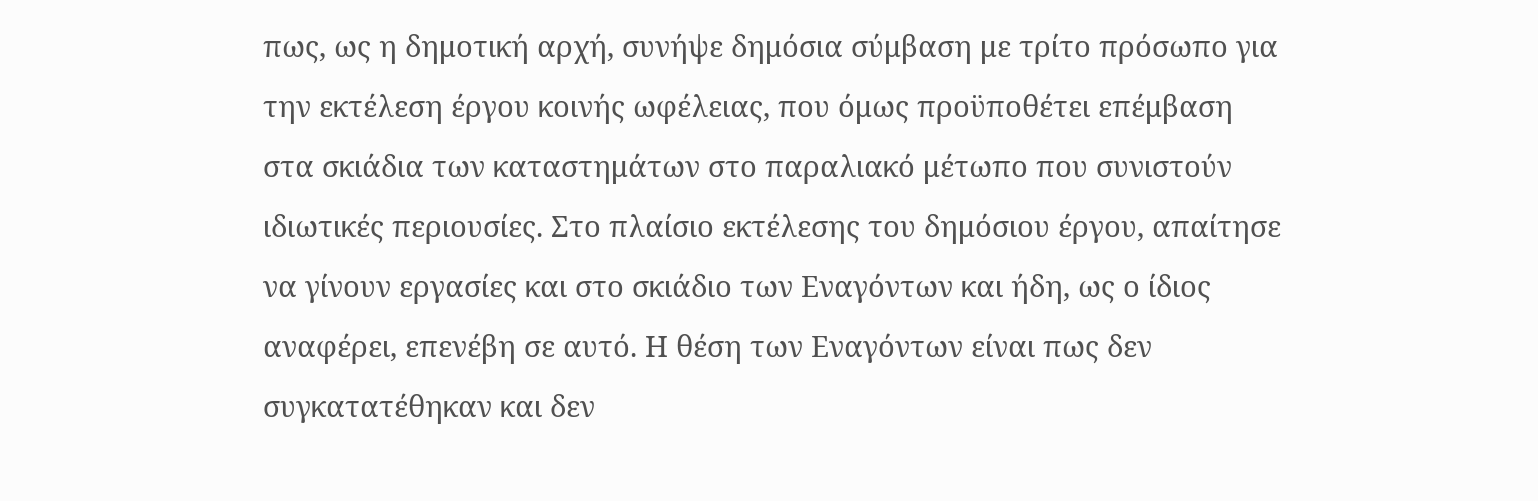πως, ως η δημοτική αρχή, συνήψε δημόσια σύμβαση με τρίτο πρόσωπο για την εκτέλεση έργου κοινής ωφέλειας, που όμως προϋποθέτει επέμβαση στα σκιάδια των καταστημάτων στο παραλιακό μέτωπο που συνιστούν ιδιωτικές περιουσίες. Στο πλαίσιο εκτέλεσης του δημόσιου έργου, απαίτησε να γίνουν εργασίες και στο σκιάδιο των Εναγόντων και ήδη, ως ο ίδιος αναφέρει, επενέβη σε αυτό. Η θέση των Εναγόντων είναι πως δεν συγκατατέθηκαν και δεν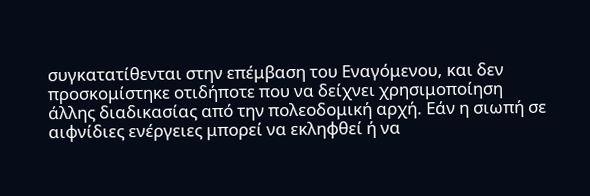συγκατατίθενται στην επέμβαση του Εναγόμενου, και δεν προσκομίστηκε οτιδήποτε που να δείχνει χρησιμοποίηση άλλης διαδικασίας από την πολεοδομική αρχή. Εάν η σιωπή σε αιφνίδιες ενέργειες μπορεί να εκληφθεί ή να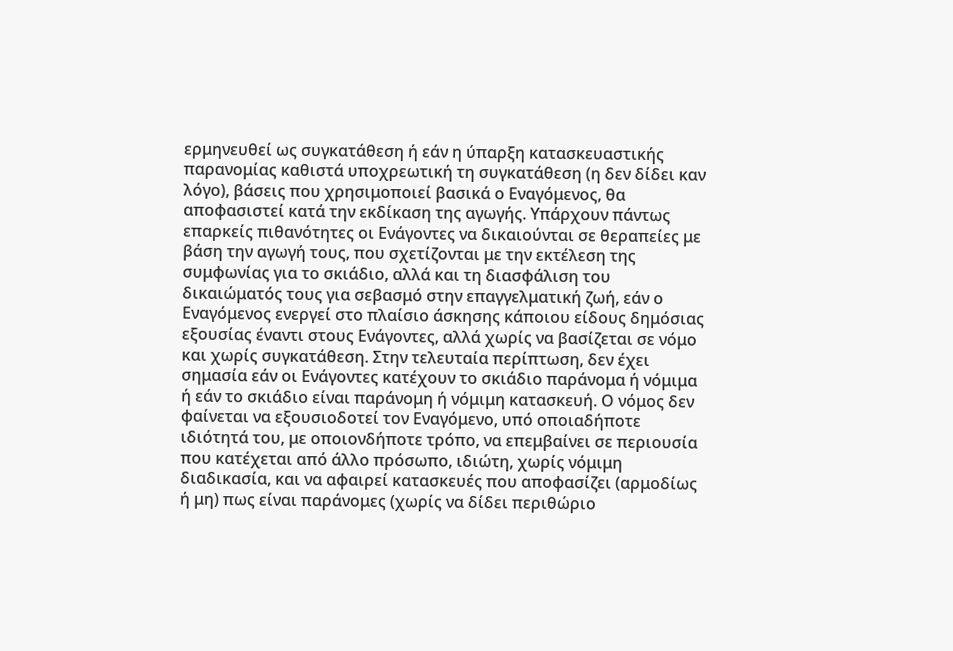ερμηνευθεί ως συγκατάθεση ή εάν η ύπαρξη κατασκευαστικής παρανομίας καθιστά υποχρεωτική τη συγκατάθεση (η δεν δίδει καν λόγο), βάσεις που χρησιμοποιεί βασικά ο Εναγόμενος, θα αποφασιστεί κατά την εκδίκαση της αγωγής. Υπάρχουν πάντως επαρκείς πιθανότητες οι Ενάγοντες να δικαιούνται σε θεραπείες με βάση την αγωγή τους, που σχετίζονται με την εκτέλεση της συμφωνίας για το σκιάδιο, αλλά και τη διασφάλιση του δικαιώματός τους για σεβασμό στην επαγγελματική ζωή, εάν ο Εναγόμενος ενεργεί στο πλαίσιο άσκησης κάποιου είδους δημόσιας εξουσίας έναντι στους Ενάγοντες, αλλά χωρίς να βασίζεται σε νόμο και χωρίς συγκατάθεση. Στην τελευταία περίπτωση, δεν έχει σημασία εάν οι Ενάγοντες κατέχουν το σκιάδιο παράνομα ή νόμιμα ή εάν το σκιάδιο είναι παράνομη ή νόμιμη κατασκευή. Ο νόμος δεν φαίνεται να εξουσιοδοτεί τον Εναγόμενο, υπό οποιαδήποτε ιδιότητά του, με οποιονδήποτε τρόπο, να επεμβαίνει σε περιουσία που κατέχεται από άλλο πρόσωπο, ιδιώτη, χωρίς νόμιμη διαδικασία, και να αφαιρεί κατασκευές που αποφασίζει (αρμοδίως ή μη) πως είναι παράνομες (χωρίς να δίδει περιθώριο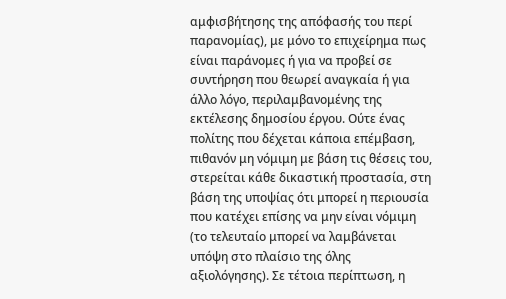αμφισβήτησης της απόφασής του περί παρανομίας), με μόνο το επιχείρημα πως είναι παράνομες ή για να προβεί σε συντήρηση που θεωρεί αναγκαία ή για άλλο λόγο, περιλαμβανομένης της εκτέλεσης δημοσίου έργου. Ούτε ένας πολίτης που δέχεται κάποια επέμβαση, πιθανόν μη νόμιμη με βάση τις θέσεις του, στερείται κάθε δικαστική προστασία, στη βάση της υποψίας ότι μπορεί η περιουσία που κατέχει επίσης να μην είναι νόμιμη (το τελευταίο μπορεί να λαμβάνεται υπόψη στο πλαίσιο της όλης αξιολόγησης). Σε τέτοια περίπτωση, η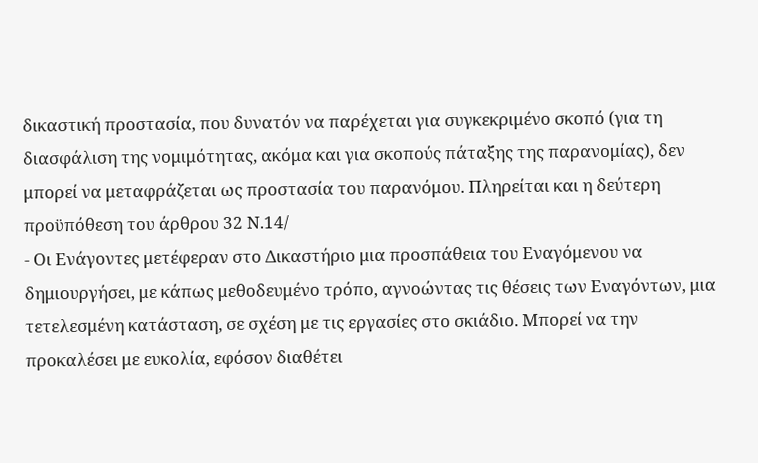δικαστική προστασία, που δυνατόν να παρέχεται για συγκεκριμένο σκοπό (για τη διασφάλιση της νομιμότητας, ακόμα και για σκοπούς πάταξης της παρανομίας), δεν μπορεί να μεταφράζεται ως προστασία του παρανόμου. Πληρείται και η δεύτερη προϋπόθεση του άρθρου 32 Ν.14/
- Οι Ενάγοντες μετέφεραν στο Δικαστήριο μια προσπάθεια του Εναγόμενου να δημιουργήσει, με κάπως μεθοδευμένο τρόπο, αγνοώντας τις θέσεις των Εναγόντων, μια τετελεσμένη κατάσταση, σε σχέση με τις εργασίες στο σκιάδιο. Μπορεί να την προκαλέσει με ευκολία, εφόσον διαθέτει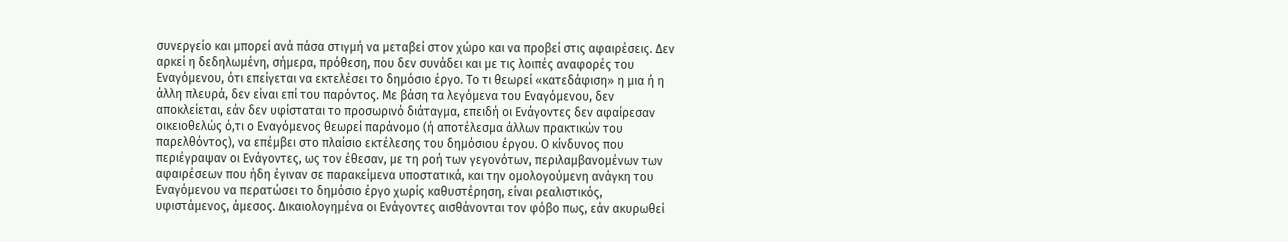συνεργείο και μπορεί ανά πάσα στιγμή να μεταβεί στον χώρο και να προβεί στις αφαιρέσεις. Δεν αρκεί η δεδηλωμένη, σήμερα, πρόθεση, που δεν συνάδει και με τις λοιπές αναφορές του Εναγόμενου, ότι επείγεται να εκτελέσει το δημόσιο έργο. Το τι θεωρεί «κατεδάφιση» η μια ή η άλλη πλευρά, δεν είναι επί του παρόντος. Με βάση τα λεγόμενα του Εναγόμενου, δεν αποκλείεται, εάν δεν υφίσταται το προσωρινό διάταγμα, επειδή οι Ενάγοντες δεν αφαίρεσαν οικειοθελώς ό,τι ο Εναγόμενος θεωρεί παράνομο (ή αποτέλεσμα άλλων πρακτικών του παρελθόντος), να επέμβει στο πλαίσιο εκτέλεσης του δημόσιου έργου. Ο κίνδυνος που περιέγραψαν οι Ενάγοντες, ως τον έθεσαν, με τη ροή των γεγονότων, περιλαμβανομένων των αφαιρέσεων που ήδη έγιναν σε παρακείμενα υποστατικά, και την ομολογούμενη ανάγκη του Εναγόμενου να περατώσει το δημόσιο έργο χωρίς καθυστέρηση, είναι ρεαλιστικός, υφιστάμενος, άμεσος. Δικαιολογημένα οι Ενάγοντες αισθάνονται τον φόβο πως, εάν ακυρωθεί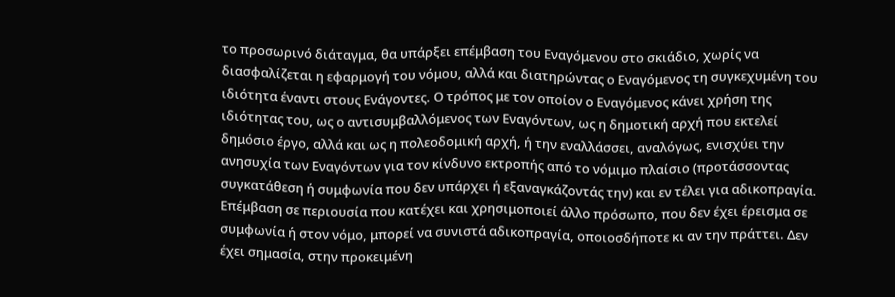το προσωρινό διάταγμα, θα υπάρξει επέμβαση του Εναγόμενου στο σκιάδιο, χωρίς να διασφαλίζεται η εφαρμογή του νόμου, αλλά και διατηρώντας ο Εναγόμενος τη συγκεχυμένη του ιδιότητα έναντι στους Ενάγοντες. Ο τρόπος με τον οποίον ο Εναγόμενος κάνει χρήση της ιδιότητας του, ως ο αντισυμβαλλόμενος των Εναγόντων, ως η δημοτική αρχή που εκτελεί δημόσιο έργο, αλλά και ως η πολεοδομική αρχή, ή την εναλλάσσει, αναλόγως, ενισχύει την ανησυχία των Εναγόντων για τον κίνδυνο εκτροπής από το νόμιμο πλαίσιο (προτάσσοντας συγκατάθεση ή συμφωνία που δεν υπάρχει ή εξαναγκάζοντάς την) και εν τέλει για αδικοπραγία. Επέμβαση σε περιουσία που κατέχει και χρησιμοποιεί άλλο πρόσωπο, που δεν έχει έρεισμα σε συμφωνία ή στον νόμο, μπορεί να συνιστά αδικοπραγία, οποιοσδήποτε κι αν την πράττει. Δεν έχει σημασία, στην προκειμένη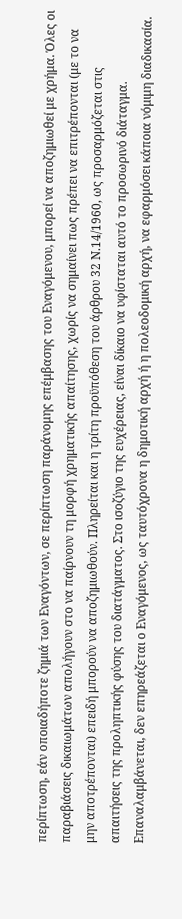περίπτωση, εάν οποιαδήποτε ζημιά των Εναγόντων, σε περίπτωση παράνομης επέμβασης του Εναγόμενου, μπορεί να αποζημιωθεί με χρήμα. Όλες οι παραβιάσεις δικαιωμάτων απολήγουν στο να παίρνουν τη μορφή χρηματικής απαίτησης, χωρίς να σημαίνει πως πρέπει να επιτρέπονται (με το να μην αποτρέπονται) επειδή μπορούν να αποζημιωθούν. Πληρείται και η τρίτη προϋπόθεση του άρθρου 32 Ν.14/1960, ως προσαρμόζεται στις απαιτήσεις της προληπτικής φύσης του διατάγματος. Στο ισοζύγιο της ευχέρειας, είναι δίκαιο να υφίσταται αυτό το προσωρινό διάταγμα. Επαναλαμβάνεται, δεν επηρεάζεται ο Εναγόμενος, ως ταυτόχρονα η δημοτική αρχή ή η πολεοδομική αρχή, να εφαρμόσει κάποια νόμιμη διαδικασία.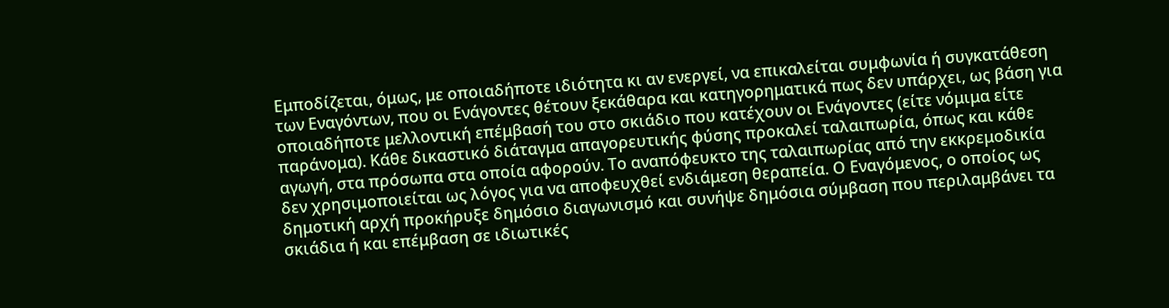Εμποδίζεται, όμως, με οποιαδήποτε ιδιότητα κι αν ενεργεί, να επικαλείται συμφωνία ή συγκατάθεση των Εναγόντων, που οι Ενάγοντες θέτουν ξεκάθαρα και κατηγορηματικά πως δεν υπάρχει, ως βάση για οποιαδήποτε μελλοντική επέμβασή του στο σκιάδιο που κατέχουν οι Ενάγοντες (είτε νόμιμα είτε παράνομα). Κάθε δικαστικό διάταγμα απαγορευτικής φύσης προκαλεί ταλαιπωρία, όπως και κάθε αγωγή, στα πρόσωπα στα οποία αφορούν. Το αναπόφευκτο της ταλαιπωρίας από την εκκρεμοδικία δεν χρησιμοποιείται ως λόγος για να αποφευχθεί ενδιάμεση θεραπεία. Ο Εναγόμενος, ο οποίος ως δημοτική αρχή προκήρυξε δημόσιο διαγωνισμό και συνήψε δημόσια σύμβαση που περιλαμβάνει τα σκιάδια ή και επέμβαση σε ιδιωτικές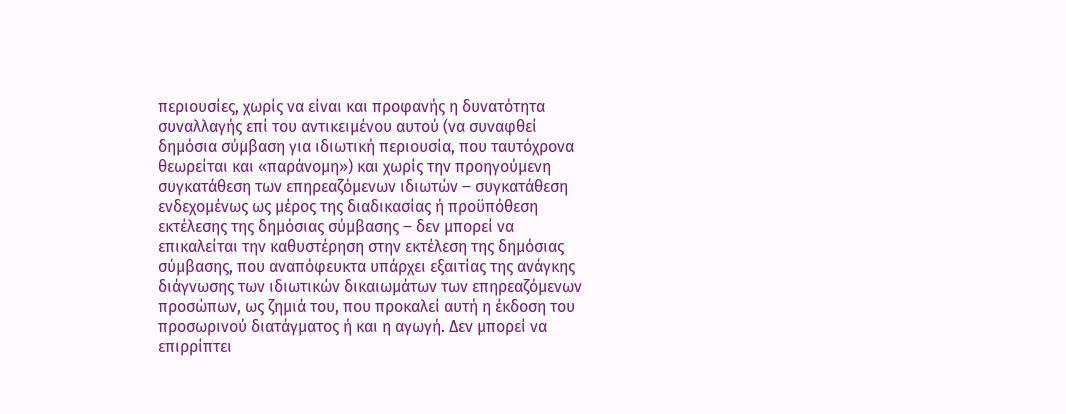περιουσίες, χωρίς να είναι και προφανής η δυνατότητα συναλλαγής επί του αντικειμένου αυτού (να συναφθεί δημόσια σύμβαση για ιδιωτική περιουσία, που ταυτόχρονα θεωρείται και «παράνομη») και χωρίς την προηγούμενη συγκατάθεση των επηρεαζόμενων ιδιωτών ‒ συγκατάθεση ενδεχομένως ως μέρος της διαδικασίας ή προϋπόθεση εκτέλεσης της δημόσιας σύμβασης ‒ δεν μπορεί να επικαλείται την καθυστέρηση στην εκτέλεση της δημόσιας σύμβασης, που αναπόφευκτα υπάρχει εξαιτίας της ανάγκης διάγνωσης των ιδιωτικών δικαιωμάτων των επηρεαζόμενων προσώπων, ως ζημιά του, που προκαλεί αυτή η έκδοση του προσωρινού διατάγματος ή και η αγωγή. Δεν μπορεί να επιρρίπτει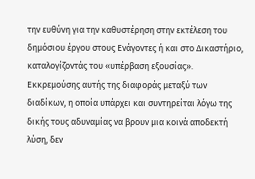την ευθύνη για την καθυστέρηση στην εκτέλεση του δημόσιου έργου στους Ενάγοντες ή και στο Δικαστήριο, καταλογίζοντάς του «υπέρβαση εξουσίας». Εκκρεμούσης αυτής της διαφοράς μεταξύ των διαδίκων, η οποία υπάρχει και συντηρείται λόγω της δικής τους αδυναμίας να βρουν μια κοινά αποδεκτή λύση, δεν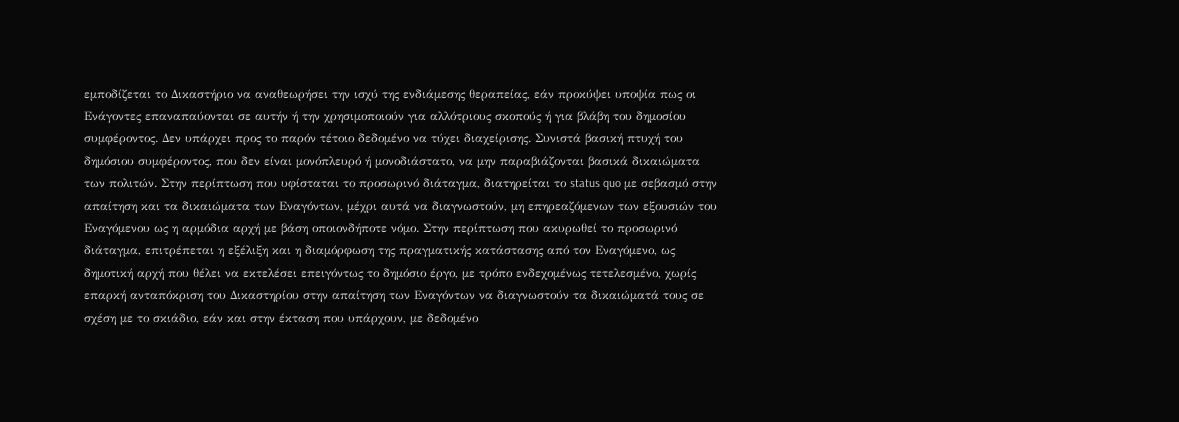εμποδίζεται το Δικαστήριο να αναθεωρήσει την ισχύ της ενδιάμεσης θεραπείας, εάν προκύψει υποψία πως οι Ενάγοντες επαναπαύονται σε αυτήν ή την χρησιμοποιούν για αλλότριους σκοπούς ή για βλάβη του δημοσίου συμφέροντος. Δεν υπάρχει προς το παρόν τέτοιο δεδομένο να τύχει διαχείρισης. Συνιστά βασική πτυχή του δημόσιου συμφέροντος, που δεν είναι μονόπλευρό ή μονοδιάστατο, να μην παραβιάζονται βασικά δικαιώματα των πολιτών. Στην περίπτωση που υφίσταται το προσωρινό διάταγμα, διατηρείται το status quo με σεβασμό στην απαίτηση και τα δικαιώματα των Εναγόντων, μέχρι αυτά να διαγνωστούν, μη επηρεαζόμενων των εξουσιών του Εναγόμενου ως η αρμόδια αρχή με βάση οποιονδήποτε νόμο. Στην περίπτωση που ακυρωθεί το προσωρινό διάταγμα, επιτρέπεται η εξέλιξη και η διαμόρφωση της πραγματικής κατάστασης από τον Εναγόμενο, ως δημοτική αρχή που θέλει να εκτελέσει επειγόντως το δημόσιο έργο, με τρόπο ενδεχομένως τετελεσμένο, χωρίς επαρκή ανταπόκριση του Δικαστηρίου στην απαίτηση των Εναγόντων να διαγνωστούν τα δικαιώματά τους σε σχέση με το σκιάδιο, εάν και στην έκταση που υπάρχουν, με δεδομένο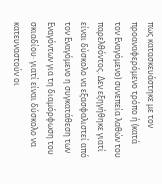πως κατασκευάστηκε με τον προαναφερόμενο τρόπο ή (κατά τον Εναγόμενο) συνεπεία λαθών του παρελθόντος. Δεν εξηγήθηκε γιατί είναι δύσκολο να εξασφαλιστεί από τον Εναγόμενο η συγκατάθεση των Εναγόντων για τη διαμόρφωση του σκιαδίου· γιατί είναι δύσκολο να κατευναστούν οι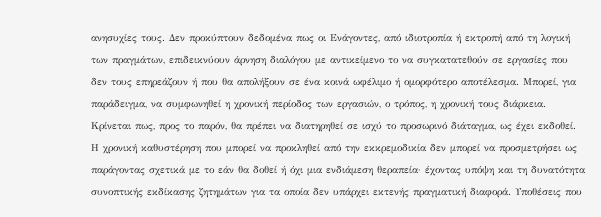ανησυχίες τους. Δεν προκύπτουν δεδομένα πως οι Ενάγοντες, από ιδιοτροπία ή εκτροπή από τη λογική των πραγμάτων, επιδεικνύουν άρνηση διαλόγου με αντικείμενο το να συγκατατεθούν σε εργασίες που δεν τους επηρεάζουν ή που θα απολήξουν σε ένα κοινά ωφέλιμο ή ομορφότερο αποτέλεσμα. Μπορεί, για παράδειγμα, να συμφωνηθεί η χρονική περίοδος των εργασιών, ο τρόπος, η χρονική τους διάρκεια. Κρίνεται πως, προς το παρόν, θα πρέπει να διατηρηθεί σε ισχύ το προσωρινό διάταγμα, ως έχει εκδοθεί. Η χρονική καθυστέρηση που μπορεί να προκληθεί από την εκκρεμοδικία δεν μπορεί να προσμετρήσει ως παράγοντας σχετικά με το εάν θα δοθεί ή όχι μια ενδιάμεση θεραπεία· έχοντας υπόψη και τη δυνατότητα συνοπτικής εκδίκασης ζητημάτων για τα οποία δεν υπάρχει εκτενής πραγματική διαφορά. Υποθέσεις που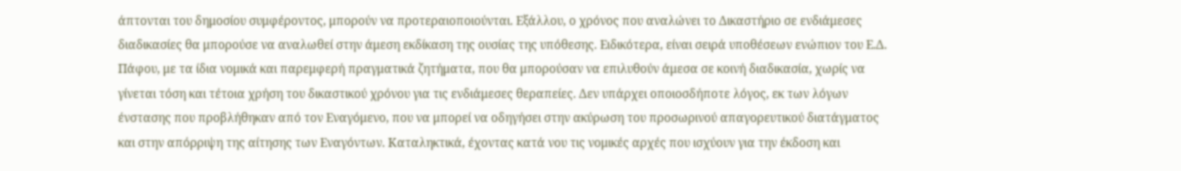άπτονται του δημοσίου συμφέροντος, μπορούν να προτεραιοποιούνται. Εξάλλου, ο χρόνος που αναλώνει το Δικαστήριο σε ενδιάμεσες διαδικασίες θα μπορούσε να αναλωθεί στην άμεση εκδίκαση της ουσίας της υπόθεσης. Ειδικότερα, είναι σειρά υποθέσεων ενώπιον του Ε.Δ. Πάφου, με τα ίδια νομικά και παρεμφερή πραγματικά ζητήματα, που θα μπορούσαν να επιλυθούν άμεσα σε κοινή διαδικασία, χωρίς να γίνεται τόση και τέτοια χρήση του δικαστικού χρόνου για τις ενδιάμεσες θεραπείες. Δεν υπάρχει οποιοσδήποτε λόγος, εκ των λόγων ένστασης που προβλήθηκαν από τον Εναγόμενο, που να μπορεί να οδηγήσει στην ακύρωση του προσωρινού απαγορευτικού διατάγματος και στην απόρριψη της αίτησης των Εναγόντων. Καταληκτικά, έχοντας κατά νου τις νομικές αρχές που ισχύουν για την έκδοση και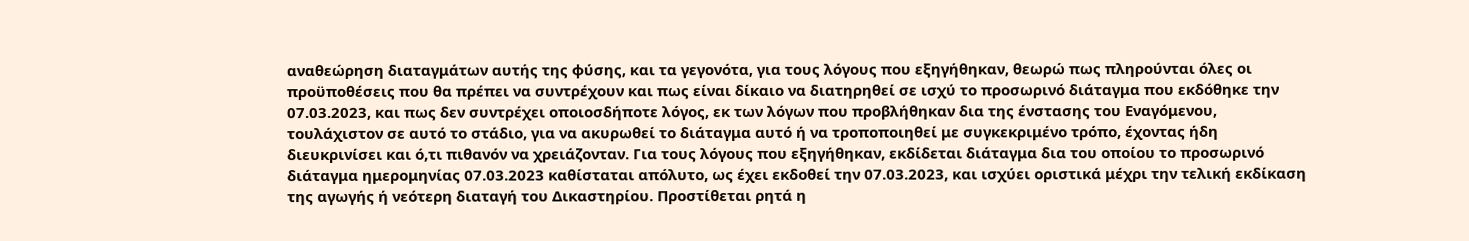αναθεώρηση διαταγμάτων αυτής της φύσης, και τα γεγονότα, για τους λόγους που εξηγήθηκαν, θεωρώ πως πληρούνται όλες οι προϋποθέσεις που θα πρέπει να συντρέχουν και πως είναι δίκαιο να διατηρηθεί σε ισχύ το προσωρινό διάταγμα που εκδόθηκε την 07.03.2023, και πως δεν συντρέχει οποιοσδήποτε λόγος, εκ των λόγων που προβλήθηκαν δια της ένστασης του Εναγόμενου, τουλάχιστον σε αυτό το στάδιο, για να ακυρωθεί το διάταγμα αυτό ή να τροποποιηθεί με συγκεκριμένο τρόπο, έχοντας ήδη διευκρινίσει και ό,τι πιθανόν να χρειάζονταν. Για τους λόγους που εξηγήθηκαν, εκδίδεται διάταγμα δια του οποίου το προσωρινό διάταγμα ημερομηνίας 07.03.2023 καθίσταται απόλυτο, ως έχει εκδοθεί την 07.03.2023, και ισχύει οριστικά μέχρι την τελική εκδίκαση της αγωγής ή νεότερη διαταγή του Δικαστηρίου. Προστίθεται ρητά η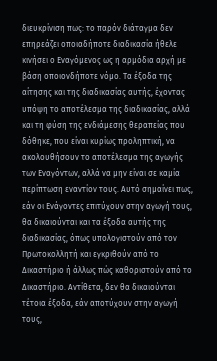διευκρίνιση πως: το παρόν διάταγμα δεν επηρεάζει οποιαδήποτε διαδικασία ήθελε κινήσει ο Εναγόμενος ως η αρμόδια αρχή με βάση οποιονδήποτε νόμο. Τα έξοδα της αίτησης και της διαδικασίας αυτής, έχοντας υπόψη το αποτέλεσμα της διαδικασίας, αλλά και τη φύση της ενδιάμεσης θεραπείας που δόθηκε, που είναι κυρίως προληπτική, να ακολουθήσουν το αποτέλεσμα της αγωγής των Εναγόντων, αλλά να μην είναι σε καμία περίπτωση εναντίον τους. Αυτό σημαίνει πως, εάν οι Ενάγοντες επιτύχουν στην αγωγή τους, θα δικαιούνται και τα έξοδα αυτής της διαδικασίας, όπως υπολογιστούν από τον Πρωτοκολλητή και εγκριθούν από το Δικαστήριο ή άλλως πώς καθοριστούν από το Δικαστήριο. Αντίθετα, δεν θα δικαιούνται τέτοια έξοδα, εάν αποτύχουν στην αγωγή τους,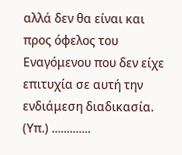αλλά δεν θα είναι και προς όφελος του Εναγόμενου που δεν είχε επιτυχία σε αυτή την ενδιάμεση διαδικασία. (Υπ.) .............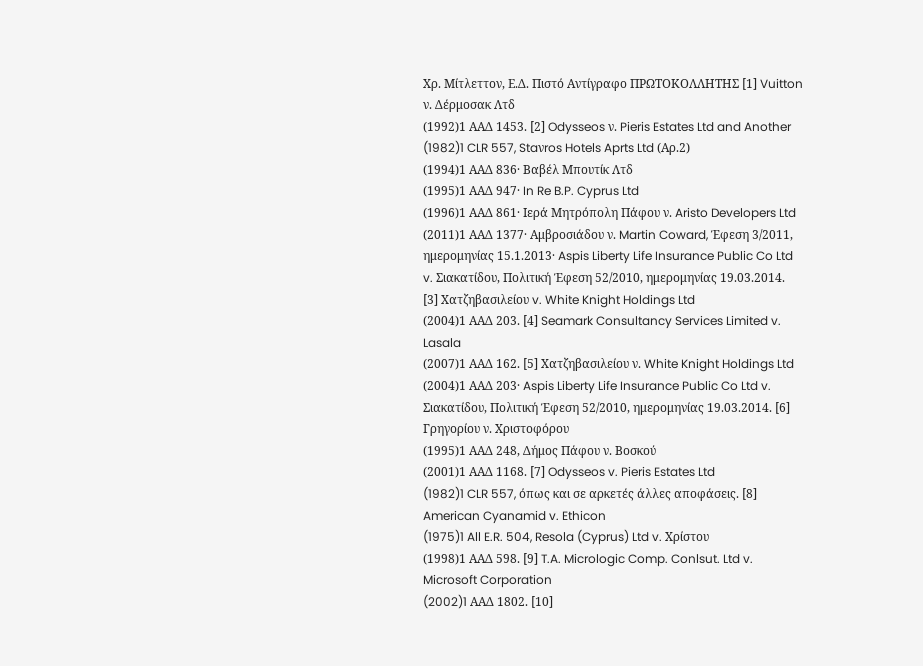Χρ. Μίτλεττον, Ε.Δ. Πιστό Αντίγραφο ΠΡΩΤΟΚΟΛΛΗΤΗΣ [1] Vuitton ν. Δέρμοσακ Λτδ
(1992)1 ΑΑΔ 1453. [2] Odysseos ν. Pieris Estates Ltd and Another
(1982)1 CLR 557, Staνros Hotels Aprts Ltd (Αρ.2)
(1994)1 ΑΑΔ 836· Βαβέλ Μπουτίκ Λτδ
(1995)1 ΑΑΔ 947· In Re B.P. Cyprus Ltd
(1996)1 ΑΑΔ 861· Ιερά Μητρόπολη Πάφου ν. Aristo Developers Ltd
(2011)1 ΑΑΔ 1377· Αμβροσιάδου ν. Martin Coward, Έφεση 3/2011, ημερομηνίας 15.1.2013· Aspis Liberty Life Insurance Public Co Ltd v. Σιακατίδου, Πολιτική Έφεση 52/2010, ημερομηνίας 19.03.2014. [3] Χατζηβασιλείου v. White Knight Holdings Ltd
(2004)1 ΑΑΔ 203. [4] Seamark Consultancy Services Limited v. Lasala
(2007)1 ΑΑΔ 162. [5] Χατζηβασιλείου ν. White Knight Holdings Ltd
(2004)1 ΑΑΔ 203· Aspis Liberty Life Insurance Public Co Ltd v. Σιακατίδου, Πολιτική Έφεση 52/2010, ημερομηνίας 19.03.2014. [6] Γρηγορίου ν. Χριστοφόρου
(1995)1 ΑΑΔ 248, Δήμος Πάφου ν. Βοσκού
(2001)1 ΑΑΔ 1168. [7] Odysseos v. Pieris Estates Ltd
(1982)1 CLR 557, όπως και σε αρκετές άλλες αποφάσεις. [8] American Cyanamid v. Ethicon
(1975)1 All E.R. 504, Resola (Cyprus) Ltd v. Χρίστου
(1998)1 ΑΑΔ 598. [9] T.A. Micrologic Comp. Conlsut. Ltd v. Microsoft Corporation
(2002)1 AAΔ 1802. [10]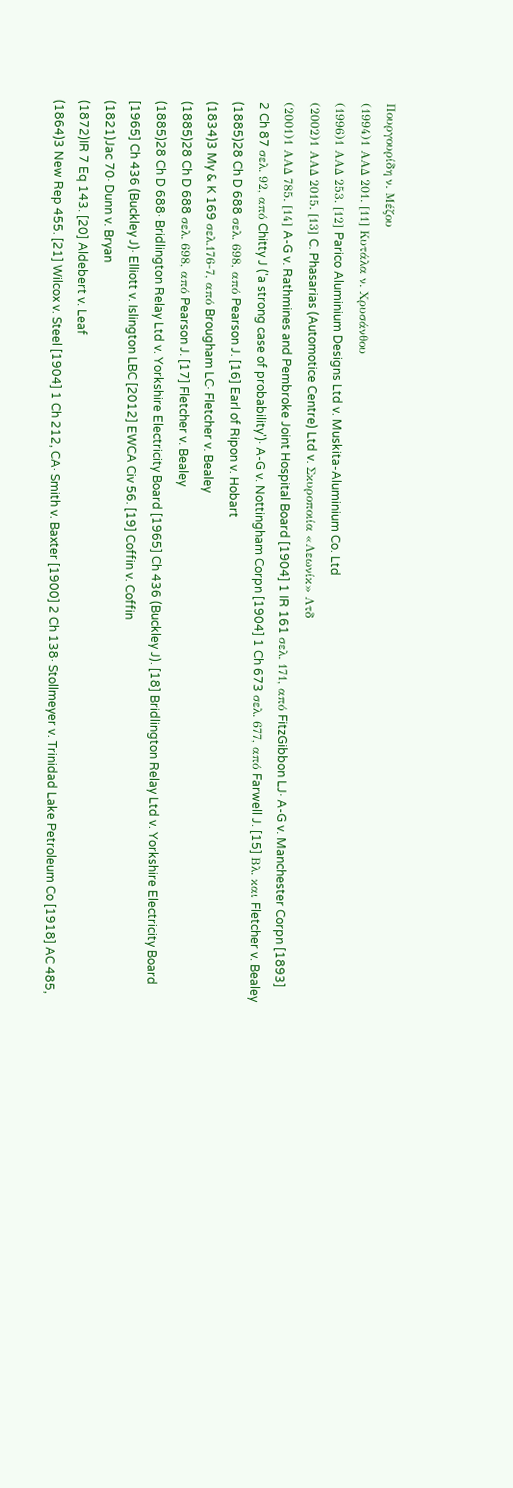Πουργουρίδη ν. Μέζου
(1994)1 ΑΑΔ 201. [11] Κυτάλα ν. Χρυσάνθου
(1996)1 ΑΑΔ 253. [12] Parico Aluminium Designs Ltd v. Muskita-Aluminium Co. Ltd
(2002)1 ΑΑΔ 2015. [13] C. Phasarias (Automotice Centre) Ltd v. Σκυροποιία «Λεωνίκ» Λτδ
(2001)1 ΑΑΔ 785. [14] A-G v. Rathmines and Pembroke Joint Hospital Board [1904] 1 IR 161 σελ. 171, από FitzGibbon LJ· A-G v. Manchester Corpn [1893] 2 Ch 87 σελ. 92, από Chitty J ('a strong case of probability')· A-G v. Nottingham Corpn [1904] 1 Ch 673 σελ. 677, από Farwell J. [15] Βλ. και Fletcher v. Bealey
(1885)28 Ch D 688 σελ. 698, από Pearson J. [16] Earl of Ripon v. Hobart
(1834)3 My & K 169 σελ.176-7, από Brougham LC· Fletcher v. Bealey
(1885)28 Ch D 688 σελ. 698, από Pearson J. [17] Fletcher v. Bealey
(1885)28 Ch D 688· Bridlington Relay Ltd v. Yorkshire Electricity Board [1965] Ch 436 (Buckley J). [18] Bridlington Relay Ltd v. Yorkshire Electricity Board [1965] Ch 436 (Buckley J)· Elliott v. Islington LBC [2012] EWCA Civ 56. [19] Coffin v. Coffin
(1821)Jac 70· Dunn v. Bryan
(1872)IR 7 Eq 143. [20] Aldebert v. Leaf
(1864)3 New Rep 455. [21] Wilcox v. Steel [1904] 1 Ch 212, CA· Smith v. Baxter [1900] 2 Ch 138· Stollmeyer v. Trinidad Lake Petroleum Co [1918] AC 485,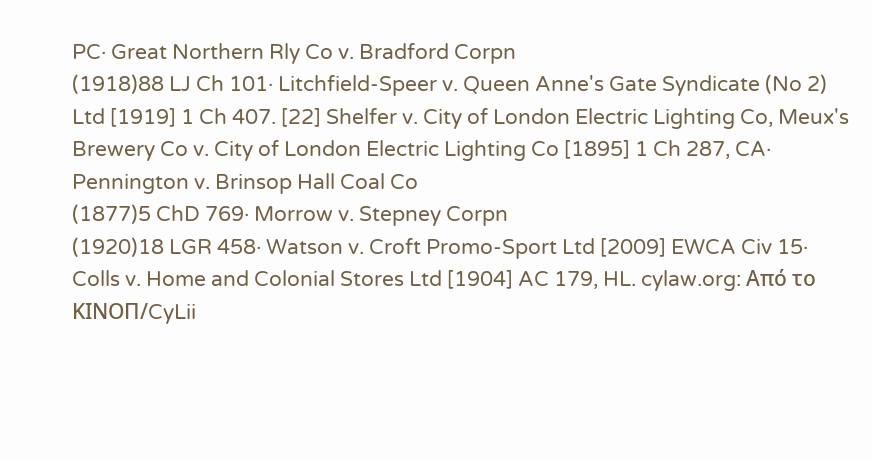PC· Great Northern Rly Co v. Bradford Corpn
(1918)88 LJ Ch 101· Litchfield-Speer v. Queen Anne's Gate Syndicate (No 2) Ltd [1919] 1 Ch 407. [22] Shelfer v. City of London Electric Lighting Co, Meux's Brewery Co v. City of London Electric Lighting Co [1895] 1 Ch 287, CA· Pennington v. Brinsop Hall Coal Co
(1877)5 ChD 769· Morrow v. Stepney Corpn
(1920)18 LGR 458· Watson v. Croft Promo-Sport Ltd [2009] EWCA Civ 15· Colls v. Home and Colonial Stores Ltd [1904] AC 179, HL. cylaw.org: Από το ΚΙΝOΠ/CyLii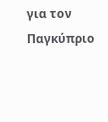για τον Παγκύπριο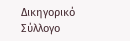Δικηγορικό Σύλλογο